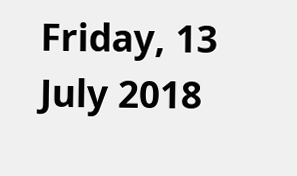Friday, 13 July 2018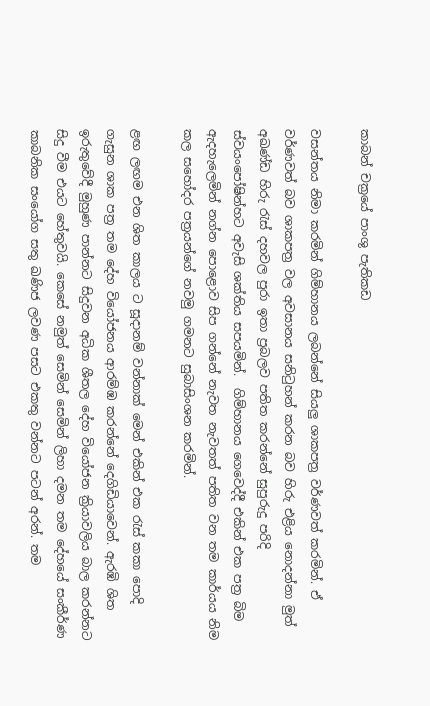කාබන් චක්‍රයේ පාංශු පැතිකඩ

වසන්තය නිමා කරමින් ගිම්හානය ලබන්නේ සියලු ශාකපත්‍ර වර්ණවත් කරමින්. ඒ වර්ණවත් බව ශාකපත්‍ර වල අවසානය සනිටුහන් කරන බව හිරු එළිය නොදන්නා මුත් අඛණ්ඩ හිරු රැස් දහවල පුරා ඉතා ප්‍රබලව පතිත කරන්නේ සුපුරුදු පරිදි ස්වයංපෝෂින්හට අවැසි ශක්තිය සපයමින්.  ගිම්හානය ගෙවෙද්දී එකින් එක පත්‍ර බිම ඇදහැලෙමින් නග්න පොළොව සිප ගන්නේ නැවත නැවතත් පතිත වන තම කාර්යය නිම කල සහෝදර පත්‍රයන්ගේ නවමු ගමනට සුබාසිංශන කරමින්.

ළඟ ලඟම එන ශිත කාලය ට සූදානම් වන්නාක් මෙන් එකින් එක රැස් කකා පොදි ගැසුන ශාක පත්‍ර තම දේහ වියෝජනය ආරම්ඹ කරන්නේ දෙගිඩියාවෙන්. ඇරඹි ශිත ඉරුතුවේදී මුහුණ පාන්නට සිදුවන අධික ශීතල දේහ වියෝජන ක්‍රියාවලිය බාල කරන්නට සිදු වීම එයට හේතුවයි. කෙසේ නමුත් සෙමින් සෙමින් ලිහා දමන තම දේහයේ සංකීර්ණ කාබනික සංයෝග සතු ඛණිජ ලවණ පසට එකතු වන්නට පටන් අරන්. තම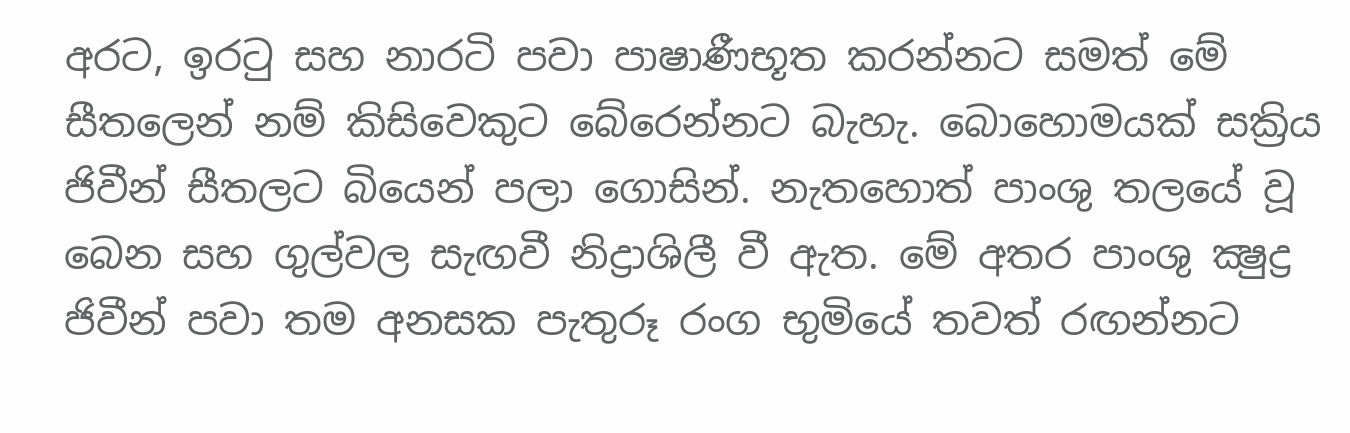අරට, ඉරටු සහ නාරටි පවා පාෂාණීභූත කරන්නට සමත් මේ සීතලෙන් නම් කිසිවෙකුට බේරෙන්නට බැහැ. බොහොමයක් සක්‍රිය ජිවීන් සීතලට බියෙන් පලා ගොසින්. නැතහොත් පාංශු තලයේ වූ බෙන සහ ගුල්වල සැඟවී නිද්‍රාශිලී වී ඇත. මේ අතර පාංශු ක්‍ෂුද්‍ර ජිවීන් පවා තම අනසක පැතුරූ රංග භුමියේ තවත් රඟන්නට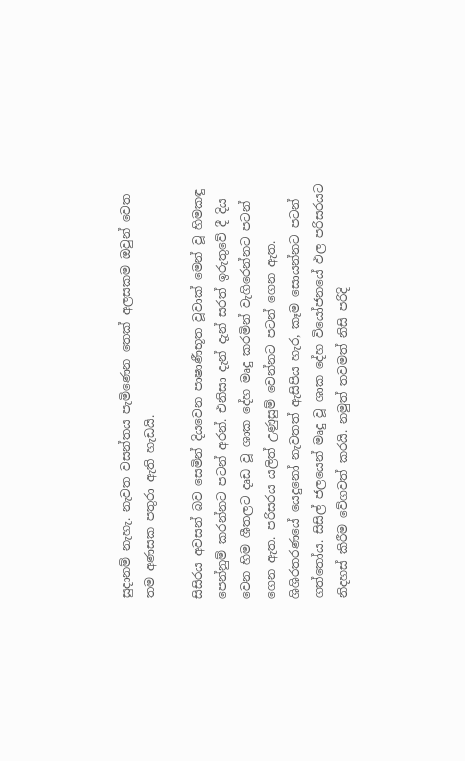සුදානම් නැහැ. නැවත වසන්තය පැමිණෙන තෙක් අලසකම ඔවුන් වෙත තම අණසක පතුරා ඇති හැඩයි.

සිසිරය අවසන් බව සෙමින් දියවෙන පාෂාණීභූත වූවාක් මෙන් වූ හිමකඳු පෙන්නුම් කරන්නට පටන් අරන්. එනිසා දැන් දැන් සරත් ඉරුතුවේ දී දිය වෙන හිම ශීතලට දෘඩ වූ ශාක දේහ මෘදු කරමින් වැගිරෙන්නට පටන් ගෙන ඇත. පරිසරය යලිත් උණුසුම් වෙන්නට පටන් ගෙන ඇත. ශිශිරතරණයේ යෙදුනෝ නැවතත් ඇසිපිය හැර, කෑම සොයන්නට පටන් ගත්තෝය. සිසිල් ජලයෙන් මෘදු වූ ශාක දේහ වියෝජනයේ ඵල පරිසරයට නිදහස් කිරීම වේගවත් කරයි. නමුත් තවමත් නිසි පරිදි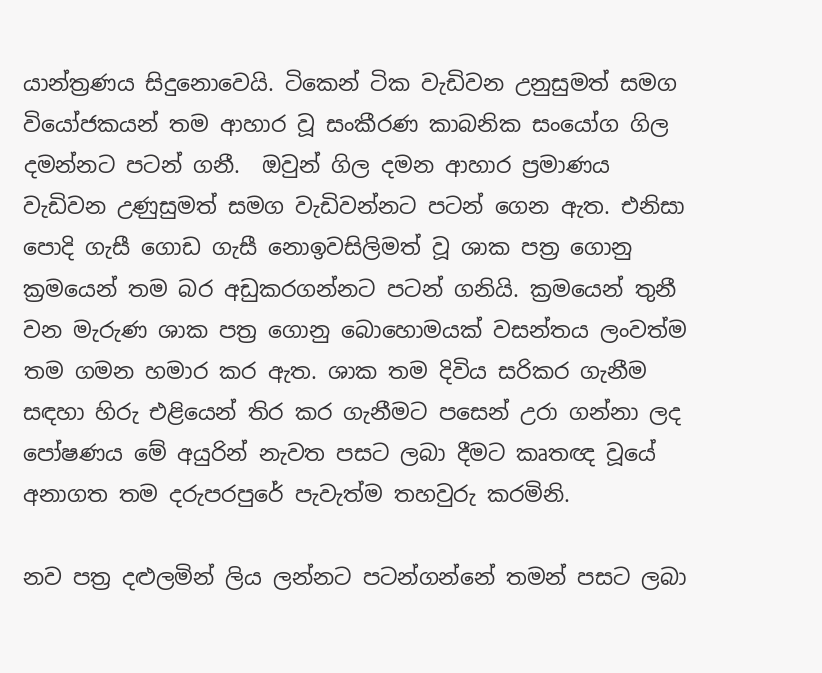යාන්ත්‍රණය සිදුනොවෙයි. ටිකෙන් ටික වැඩිවන උනුසුමත් සමග වියෝජකයන් තම ආහාර වූ සංකීරණ කාබනික සංයෝග ගිල දමන්නට පටන් ගනී.  ඔවුන් ගිල දමන ආහාර ප්‍රමාණය වැඩිවන උණුසුමත් සමග වැඩිවන්නට පටන් ගෙන ඇත. එනිසා පොදි ගැසී ගොඩ ගැසී නොඉවසිලිමත් වූ ශාක පත්‍ර ගොනු ක්‍රමයෙන් තම බර අඩුකරගන්නට පටන් ගනියි. ක්‍රමයෙන් තුනී වන මැරුණ ශාක පත්‍ර ගොනු බොහොමයක් වසන්තය ලංවත්ම තම ගමන හමාර කර ඇත. ශාක තම දිවිය සරිකර ගැනීම සඳහා හිරු එළියෙන් තිර කර ගැනීමට පසෙන් උරා ගන්නා ලද පෝෂණය මේ අයුරින් නැවත පසට ලබා දීමට කෘතඥ වූයේ අනාගත තම දරුපරපුරේ පැවැත්ම තහවුරු කරමිනි.

නව පත්‍ර දළුලමින් ලිය ලන්නට පටන්ගන්නේ තමන් පසට ලබා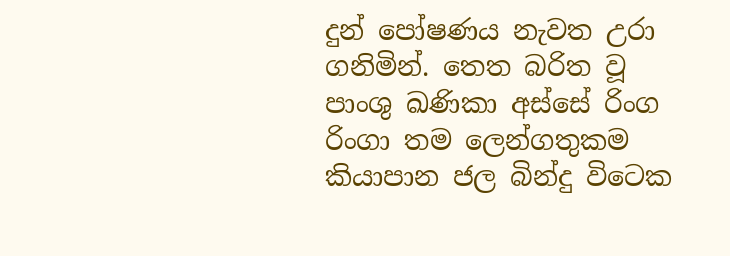දුන් පෝෂණය නැවත උරා ගනිමින්. තෙත බරිත වූ පාංශු ඛණිකා අස්සේ රිංග රිංගා තම ලෙන්ගතුකම කියාපාන ජල බින්දු විටෙක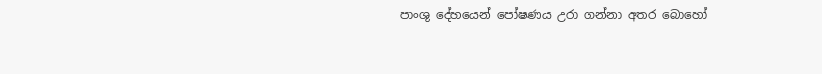පාංශු දේහයෙන් පෝෂණය උරා ගන්නා අතර බොහෝ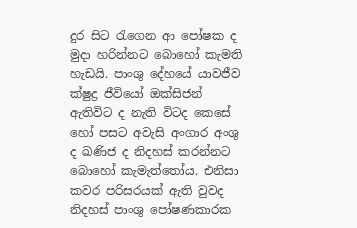දුර සිට රැගෙන ආ පෝෂක ද මුදා හරින්නට බොහෝ කැමති හැඩයි. පාංශු දේහයේ යාවජීව ක්ෂුද්‍ර ජීවියෝ ඔක්සිජන් ඇතිවිට ද නැති විටද කෙසේ හෝ පසට අවැසි අංගාර අංශු ද ඛණිජ ද නිදහස් කරන්නට බොහෝ කැමැත්තෝය. එනිසා කවර පරිසරයක් ඇති වුවද නිදහස් පාංශු පෝෂණකාරක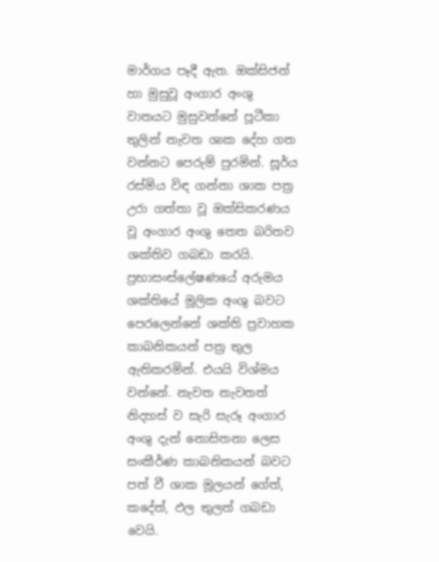මාර්ගය පෑදී ඇත. ඔක්සිජන් හා මුසුවූ අංගාර අංශු  වාතයට මුසුවන්නේ පූටීකා තුලින් නැවත ශාක දේහ ගත වන්නට පෙරුම් පුරමින්. සූර්ය රස්මිය විඳ ගන්නා ශාක පත්‍ර උරා ගත්තා වූ ඔක්සිකරණය වූ අංගාර අංශු තෙත බරිතව ශක්තිව ගබඩා කරයි. ප්‍රභාසංස්ලේෂණයේ අරුමය ශක්තියේ මූලික අංශු බවට පෙරලෙන්නේ ශක්ති ප්‍රවාහක කාබනිකයන් පත්‍ර තුල ඇතිකරමින්. එයයි විශ්මය වන්නේ. නැවත නැවතත් නිදහස් ව සැරි සැරූ අංගාර අංශු දැන් නොසිතනා ලෙස සංකීර්ණ කාබනිකයන් බවට පත් වී ශාක මූලයන් ගේත්, කදේත්, ඵල තුලත් ගබඩා වෙයි.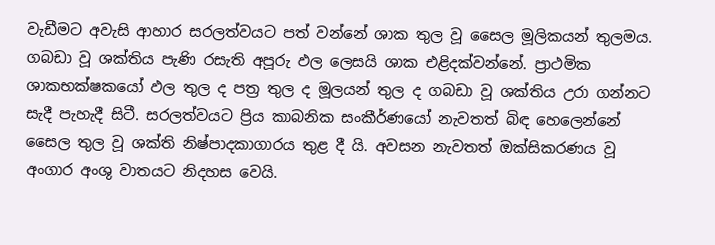වැඩීමට අවැසි ආහාර සරලත්වයට පත් වන්නේ ශාක තුල වූ සෛල මූලිකයන් තුලමය. ගබඩා වූ ශක්තිය පැණි රසැති අපූරු ඵල ලෙසයි ශාක එළිදක්වන්නේ. ප්‍රාථමික ශාකභක්ෂකයෝ ඵල තුල ද පත්‍ර තුල ද මූලයන් තුල ද ගබඩා වූ ශක්තිය උරා ගන්නට සැදී පැහැදී සිටී. සරලත්වයට ප්‍රිය කාබනික සංකීර්ණයෝ නැවතත් බිඳ හෙලෙන්නේ සෛල තුල වූ ශක්ති නිෂ්පාදකාගාරය තුළ දී යි. අවසන නැවතත් ඔක්සිකරණය වූ අංගාර අංශු වාතයට නිදහස වෙයි.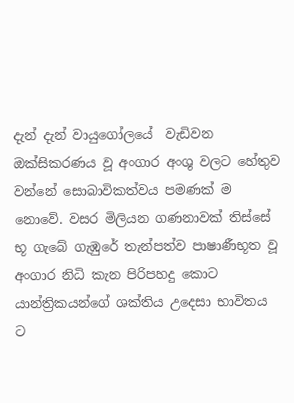දැන් දැන් වායුගෝලයේ  වැඩිවන ඔක්සිකරණය වූ අංගාර අංශු වලට හේතුව වන්නේ සොබාවිකත්වය පමණක් ම නොවේ. වසර මිලියන ගණනාවක් තිස්සේ භූ ගැබේ ගැඹුරේ තැන්පත්ව පාෂාණීභූත වූ අංගාර නිධි කැන පිරිපහදු කොට යාන්ත්‍රිකයන්ගේ ශක්තිය උදෙසා භාවිතය ට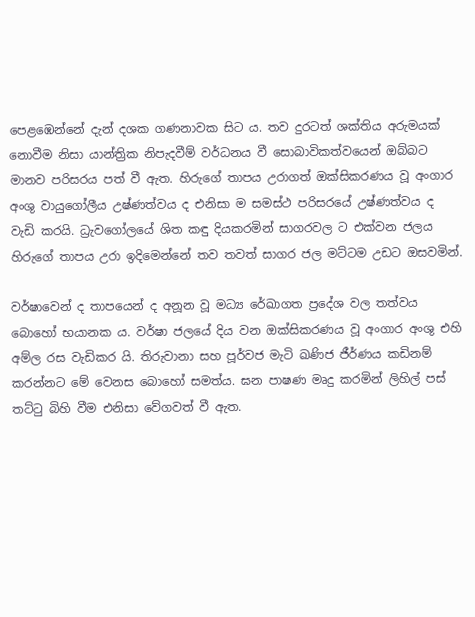පෙළඹෙන්නේ දැන් දශක ගණනාවක සිට ය. තව දුරටත් ශක්තිය අරුමයක් නොවීම නිසා යාන්ත්‍රික නිපැදවීම් වර්ධනය වී සොබාවිකත්වයෙන් ඔබ්බට මානව පරිසරය පත් වී ඇත. හිරුගේ තාපය උරාගත් ඔක්සිකරණය වූ අංගාර අංශු වායුගෝලීය උෂ්ණත්වය ද එනිසා ම සමස්ථ පරිසරයේ උෂ්ණත්වය ද වැඩි කරයි. ධ්‍රැවගෝලයේ ශිත කඳු දියකරමින් සාගරවල ට එක්වන ජලය හිරුගේ තාපය උරා ඉදිමෙන්නේ තව තවත් සාගර ජල මට්ටම උඩට ඔසවමින්.

වර්ෂාවෙන් ද තාපයෙන් ද අනූන වූ මධ්‍ය රේඛාගත ප්‍රදේශ වල තත්වය බොහෝ භයානක ය. වර්ෂා ජලයේ දිය වන ඔක්සිකරණය වූ අංගාර අංශු එහි අම්ල රස වැඩිකර යි. තිරුවානා සහ පූර්වජ මැටි ඛණිජ ජීර්ණය කඩිනම් කරන්නට මේ වෙනස බොහෝ සමත්ය. ඝන පාෂණ මෘදු කරමින් ලිහිල් පස් තට්ටු බිහි වීම එනිසා වේගවත් වී ඇත.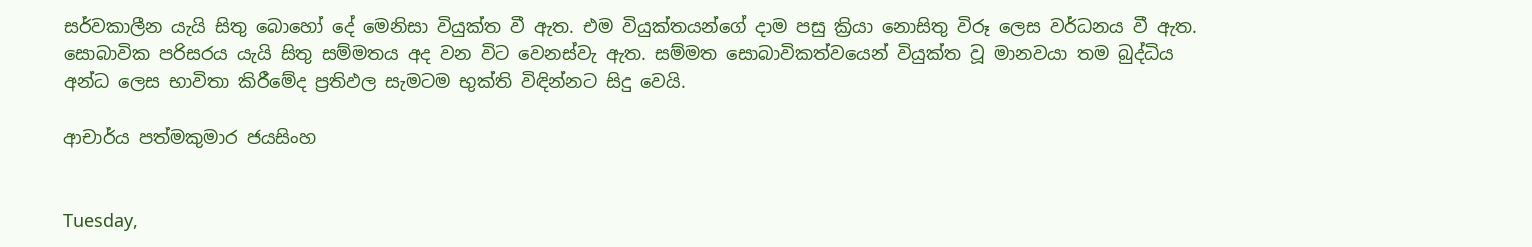සර්වකාලීන යැයි සිතු බොහෝ දේ මෙනිසා වියුක්ත වී ඇත. එම වියුක්තයන්ගේ දාම පසු ක්‍රියා නොසිතු විරූ ලෙස වර්ධනය වී ඇත. සොබාවික පරිසරය යැයි සිතු සම්මතය අද වන විට වෙනස්වැ ඇත. සම්මත සොබාවිකත්වයෙන් වියුක්ත වූ මානවයා තම බුද්ධිය අන්ධ ලෙස භාවිතා කිරීමේද ප්‍රතිඵල සැමටම භුක්ති විඳින්නට සිදු වෙයි.

ආචාර්ය පත්මකුමාර ජයසිංහ


Tuesday,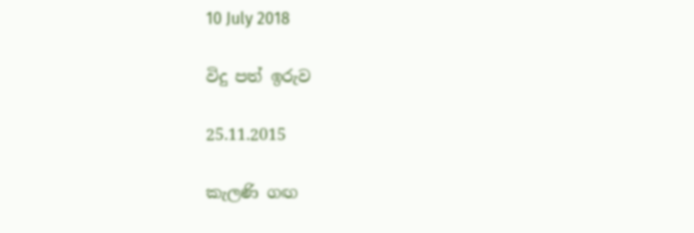10 July 2018

විදු පත් ඉරුව

25.11.2015

කැලණි ගඟ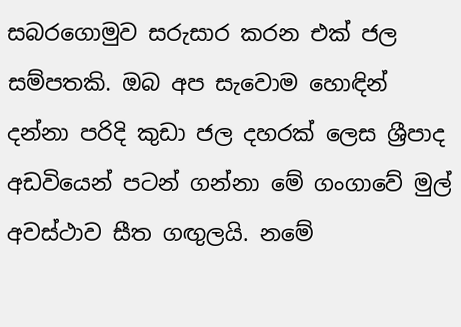සබරගොමුව සරුසාර කරන එක්‌ ජල සම්පතකි. ඔබ අප සැවොම හොඳින් දන්නා පරිදි කුඩා ජල දහරක්‌ ලෙස ශ්‍රීපාද අඩවියෙන් පටන් ගන්නා මේ ගංගාවේ මුල් අවස්‌ථාව සීත ගඟුලයි. නමේ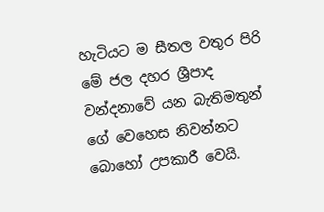හැටියට ම සීතල වතුර පිරි මේ ජල දහර ශ්‍රීපාද වන්දනාවේ යන බැතිමතුන් ගේ වෙහෙස නිවන්නට බොහෝ උපකාරී වෙයි.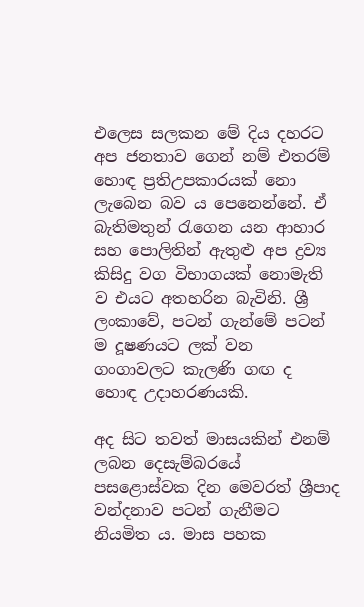එලෙස සලකන මේ දිය දහරට අප ජනතාව ගෙන් නම් එතරම් හොඳ ප්‍රතිඋපකාරයක්‌ නො ලැබෙන බව ය පෙනෙන්නේ. ඒ බැතිමතුන් රැගෙන යන ආහාර සහ පොලිතින් ඇතුළු අප ද්‍රව්‍ය කිසිදු වග විභාගයක්‌ නොමැති ව එයට අතහරින බැවිනි. ශ්‍රී ලංකාවේ, පටන් ගැන්මේ පටන් ම දූෂණයට ලක්‌ වන ගංගාවලට කැලණි ගඟ ද හොඳ උදාහරණයකි.

අද සිට තවත් මාසයකින් එනම් ලබන දෙසැම්බරයේ පසළොස්‌වක දින මෙවරත් ශ්‍රීපාද වන්දනාව පටන් ගැනීමට නියමිත ය. මාස පහක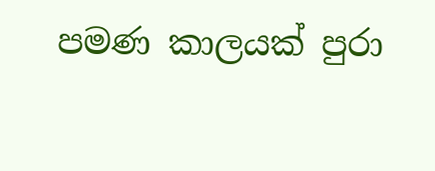පමණ කාලයක්‌ පුරා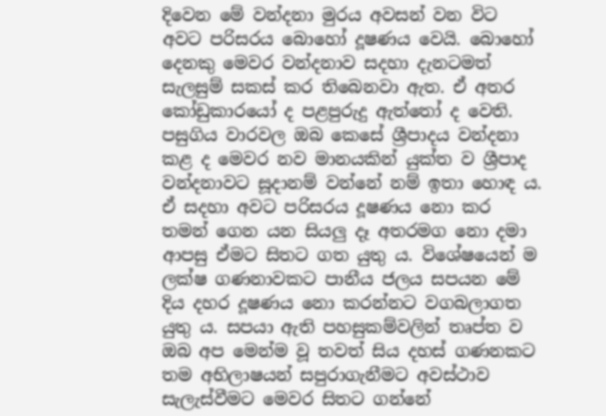දිවෙන මේ වන්දනා මුරය අවසන් වන විට අවට පරිසරය බොහෝ දූෂණය වෙයි. බොහෝ දෙනකු මෙවර වන්දනාව සදහා දැනටමත් සැලසුම් සකස්‌ කර තිබෙනවා ඇත. ඒ අතර කෝඩුකාරයෝ ද පළපුරුදු ඇත්තෝ ද වෙති. පසුගිය වාරවල ඔබ කෙසේ ශ්‍රීපාදය වන්දනා කළ ද මෙවර නව මානයකින් යුක්‌ත ව ශ්‍රීපාද වන්දනාවට සූදානම් වන්නේ නම් ඉතා හොඳ ය. ඒ සදහා අවට පරිසරය දූෂණය නො කර තමන් ගෙන යන සියලු දෑ අතරමග නො දමා ආපසු ඒමට සිතට ගත යුතු ය. විශේෂයෙන් ම ලක්‌ෂ ගණනාවකට පානීය ජලය සපයන මේ දිය දහර දූෂණය නො කරන්නට වගබලාගත යුතු ය. සපයා ඇති පහසුකම්වලින් තෘප්ත ව ඔබ අප මෙන්ම වූ තවත් සිය දහස්‌ ගණනකට තම අභිලාෂයන් සපුරාගැනීමට අවස්‌ථාව සැලැස්‌වීමට මෙවර සිතට ගන්නේ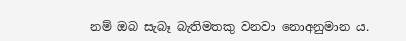නම් ඔබ සැබෑ බැතිමතකු වනවා නොඅනුමාන ය.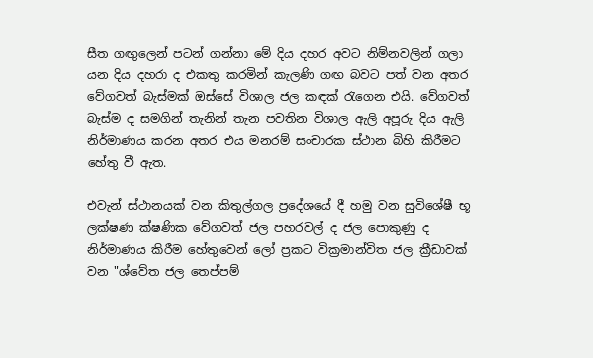සීත ගඟුලෙන් පටන් ගන්නා මේ දිය දහර අවට නිම්නවලින් ගලා යන දිය දහරා ද එකතු කරමින් කැලණි ගඟ බවට පත් වන අතර වේගවත් බැස්‌මක්‌ ඔස්‌සේ විශාල ජල කඳක්‌ රැගෙන එයි. වේගවත් බැස්‌ම ද සමගින් තැනින් තැන පවතින විශාල ඇලි අපූරු දිය ඇලි නිර්මාණය කරන අතර එය මනරම් සංචාරක ස්‌ථාන බිහි කිරීමට හේතු වී ඇත.

එවැන් ස්‌ථානයක්‌ වන කිතුල්ගල ප්‍රදේශයේ දී හමු වන සුවිශේෂී භූ ලක්‌ෂණ ක්‌ෂණික වේගවත් ජල පහරවල් ද ජල පොකුණු ද නිර්මාණය කිරීම හේතුවෙන් ලෝ ප්‍රකට වික්‍රමාන්විත ජල ක්‍රීඩාවක්‌ වන "ශ්වේත ජල තෙප්පම්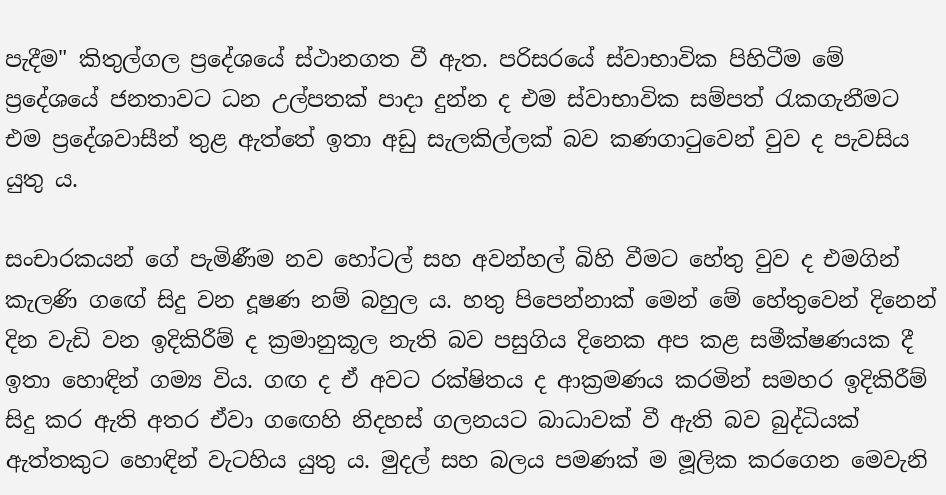පැදීම" කිතුල්ගල ප්‍රදේශයේ ස්‌ථානගත වී ඇත. පරිසරයේ ස්‌වාභාවික පිහිටීම මේ ප්‍රදේශයේ ජනතාවට ධන උල්පතක්‌ පාදා දුන්න ද එම ස්‌වාභාවික සම්පත් රැකගැනීමට එම ප්‍රදේශවාසීන් තුළ ඇත්තේ ඉතා අඩු සැලකිල්ලක්‌ බව කණගාටුවෙන් වුව ද පැවසිය යුතු ය.

සංචාරකයන් ගේ පැමිණීම නව හෝටල් සහ අවන්හල් බිහි වීමට හේතු වුව ද එමගින් කැලණි ගඟේ සිදු වන දූෂණ නම් බහුල ය. හතු පිපෙන්නාක්‌ මෙන් මේ හේතුවෙන් දිනෙන් දින වැඩි වන ඉදිකිරීම් ද ක්‍රමානුකූල නැති බව පසුගිය දිනෙක අප කළ සමීක්‌ෂණයක දී ඉතා හොඳින් ගම්‍ය විය. ගඟ ද ඒ අවට රක්‌ෂිතය ද ආක්‍රමණය කරමින් සමහර ඉදිකිරීම් සිදු කර ඇති අතර ඒවා ගඟෙහි නිදහස්‌ ගලනයට බාධාවක්‌ වී ඇති බව බුද්ධියක්‌ ඇත්තකුට හොඳින් වැටහිය යුතු ය. මුදල් සහ බලය පමණක්‌ ම මූලික කරගෙන මෙවැනි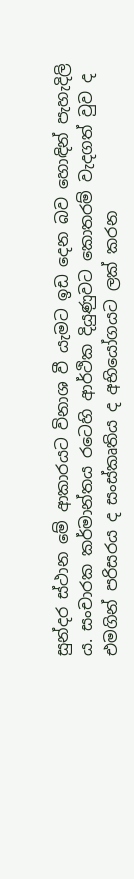සුන්දර ස්‌ථාන මේ ආකාරයට විනාශ වී යැමට ඉඩ දෙන බව හොඳින් පැහැදිලි ය. සංචාරක කර්මාන්තය රටෙහි ආර්ථික දියුණුවට කොතරම් වැදගත් වුව ද එමගින් පරිසරය ද සංස්‌කෘතිය ද අභියෝගයට ලක්‌ කරන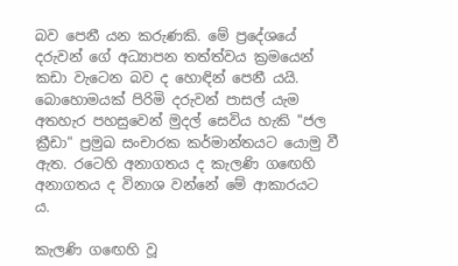බව පෙනී යන කරුණකි. මේ ප්‍රදේශයේ දරුවන් ගේ අධ්‍යාපන තත්ත්වය ක්‍රමයෙන් කඩා වැටෙන බව ද හොඳින් පෙනී යයි. බොහොමයක්‌ පිරිමි දරුවන් පාසල් යැම අතහැර පහසුවෙන් මුදල් සෙවිය හැකි "ජල ක්‍රීඩා" ප්‍රමුඛ සංචාරක කර්මාන්තයට යොමු වී ඇත. රටෙහි අනාගතය ද කැලණි ගඟෙහි අනාගතය ද විනාශ වන්නේ මේ ආකාරයට ය.

කැලණි ගඟෙහි වූ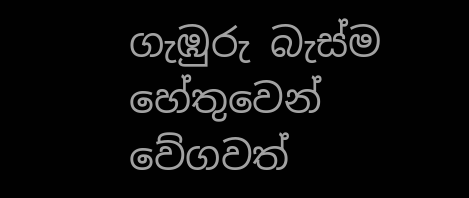ගැඹුරු බැස්‌ම හේතුවෙන් වේගවත්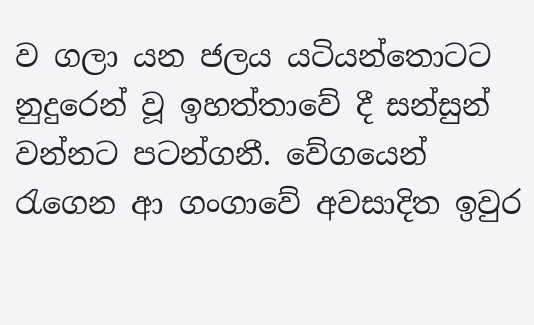ව ගලා යන ජලය යටියන්තොටට නුදුරෙන් වූ ඉහත්තාවේ දී සන්සුන් වන්නට පටන්ගනී. වේගයෙන් රැගෙන ආ ගංගාවේ අවසාදිත ඉවුර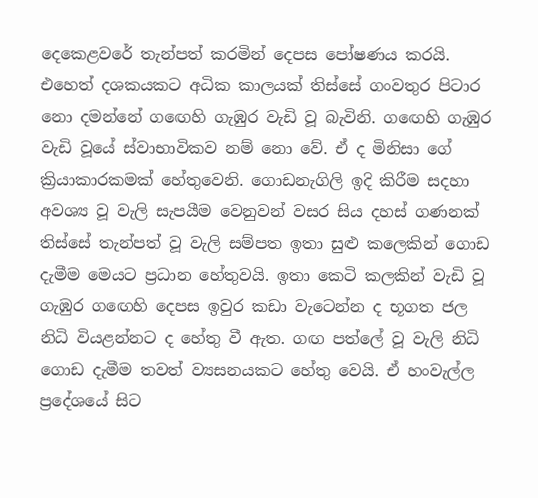දෙකෙළවරේ තැන්පත් කරමින් දෙපස පෝෂණය කරයි. එහෙත් දශකයකට අධික කාලයක්‌ තිස්‌සේ ගංවතුර පිටාර නො දමන්නේ ගඟෙහි ගැඹුර වැඩි වූ බැවිනි. ගඟෙහි ගැඹුර වැඩි වූයේ ස්‌වාභාවිකව නම් නො වේ. ඒ ද මිනිසා ගේ ක්‍රියාකාරකමක්‌ හේතුවෙනි. ගොඩනැගිලි ඉදි කිරීම සදහා අවශ්‍ය වූ වැලි සැපයීම වෙනුවන් වසර සිය දහස්‌ ගණනක්‌ තිස්‌සේ තැන්පත් වූ වැලි සම්පත ඉතා සුළු කලෙකින් ගොඩ දැමීම මෙයට ප්‍රධාන හේතුවයි. ඉතා කෙටි කලකින් වැඩි වූ ගැඹුර ගඟෙහි දෙපස ඉවුර කඩා වැටෙන්න ද භූගත ජල නිධි වියළන්නට ද හේතු වී ඇත. ගඟ පත්ලේ වූ වැලි නිධි ගොඩ දැමීම තවත් ව්‍යසනයකට හේතු වෙයි. ඒ හංවැල්ල ප්‍රදේශයේ සිට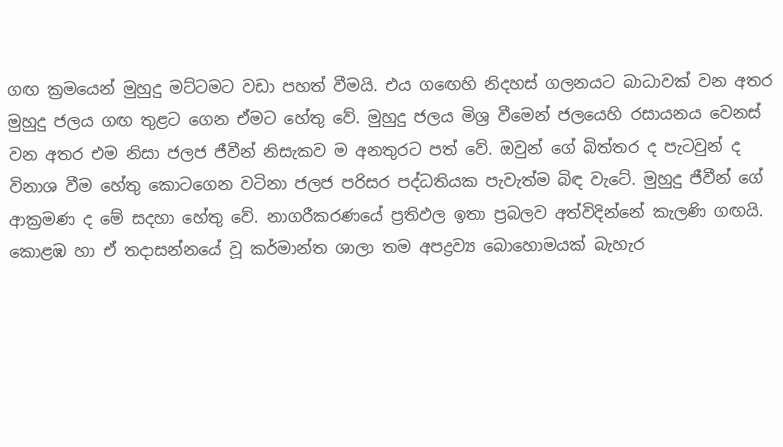ගඟ ක්‍රමයෙන් මුහුදු මට්‌ටමට වඩා පහත් වීමයි. එය ගඟෙහි නිදහස්‌ ගලනයට බාධාවක්‌ වන අතර මුහුදු ජලය ගඟ තුළට ගෙන ඒමට හේතු වේ. මුහුදු ජලය මිශ්‍ර වීමෙන් ජලයෙහි රසායනය වෙනස්‌ වන අතර එම නිසා ජලජ ජීවීන් නිසැකව ම අනතුරට පත් වේ. ඔවුන් ගේ බිත්තර ද පැටවුන් ද විනාශ වීම හේතු කොටගෙන වටිනා ජලජ පරිසර පද්ධතියක පැවැත්ම බිඳ වැටේ. මුහුදු ජීවීන් ගේ ආක්‍රමණ ද මේ සදහා හේතු වේ. නාගරීකරණයේ ප්‍රතිඵල ඉතා ප්‍රබලව අත්විදින්නේ කැලණි ගඟයි. කොළඹ හා ඒ තදාසන්නයේ වූ කර්මාන්ත ශාලා තම අපද්‍රව්‍ය බොහොමයක්‌ බැහැර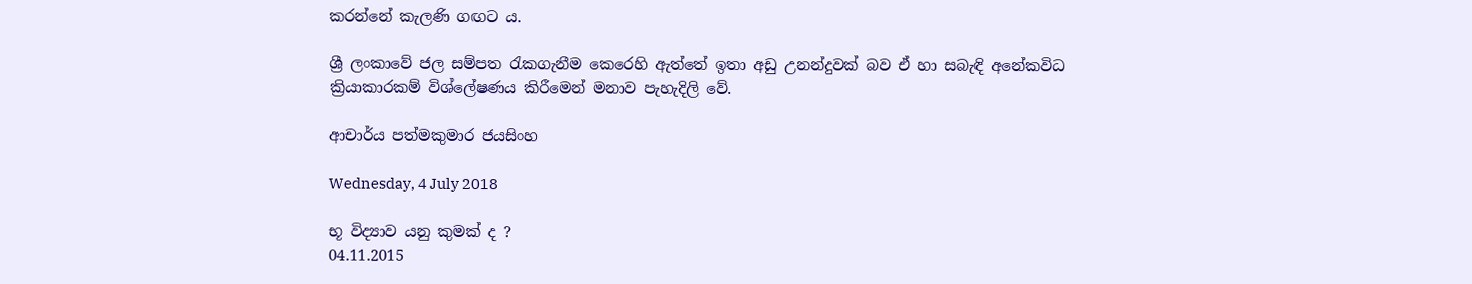කරන්නේ කැලණි ගඟට ය.

ශ්‍රී ලංකාවේ ජල සම්පත රැකගැනීම කෙරෙහි ඇත්තේ ඉතා අඩු උනන්දුවක්‌ බව ඒ හා සබැඳි අනේකවිධ ක්‍රියාකාරකම් විශ්ලේෂණය කිරීමෙන් මනාව පැහැදිලි වේ.

ආචාර්ය පත්මකුමාර ජයසිංහ

Wednesday, 4 July 2018

භූ විද්‍යාව යනු කුමක්‌ ද ?
04.11.2015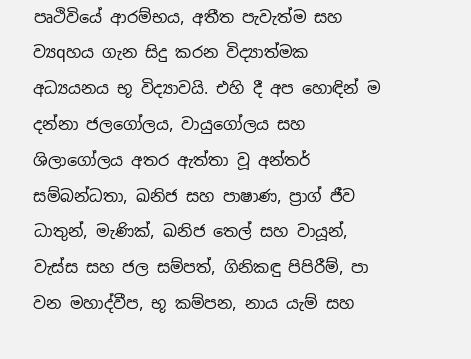පෘථිවියේ ආරම්භය, අතීත පැවැත්ම සහ ව්‍යqහය ගැන සිදු කරන විද්‍යාත්මක අධ්‍යයනය භූ විද්‍යාවයි. එහි දී අප හොඳින් ම දන්නා ජලගෝලය, වායුගෝලය සහ ශිලාගෝලය අතර ඇත්තා වූ අන්තර් සම්බන්ධතා, ඛනිජ සහ පාෂාණ, ප්‍රාග් ජීව ධාතුන්, මැණික්‌, ඛනිජ තෙල් සහ වායූන්, වැස්‌ස සහ ජල සම්පත්, ගිනිකඳු පිපිරීම්, පා වන මහාද්වීප, භූ කම්පන, නාය යැම් සහ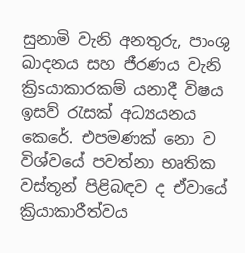සුනාමි වැනි අනතුරු, පාංශු ඛාදනය සහ ජීරණය වැනි ක්‍රිsයාකාරකම් යනාදී විෂය ඉසව් රැසක්‌ අධ්‍යයනය කෙරේ. එපමණක්‌ නො ව විශ්වයේ පවත්නා භෘතික වස්‌තූන් පිළිබඳව ද ඒවායේ ක්‍රියාකාරීත්වය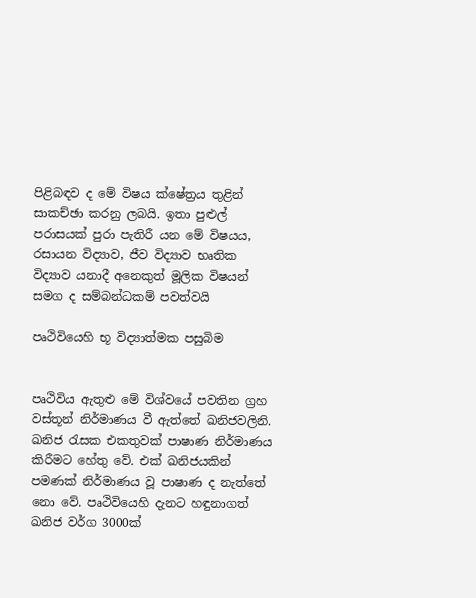පිළිබඳව ද මේ විෂය ක්‌ෂේත්‍රය තුළින් සාකච්ඡා කරනු ලබයි. ඉතා පුළුල් පරාසයක්‌ පුරා පැතිරී යන මේ විෂයය, රසායන විද්‍යාව, ජීව විද්‍යාව භෘතික විද්‍යාව යනාදී අනෙකුත් මූලික විෂයන් සමග ද සම්බන්ධකම් පවත්වයි

පෘථිවියෙහි භූ විද්‍යාත්මක පසුබිම


පෘථිවිය ඇතුළු මේ විශ්වයේ පවතින ග්‍රහ වස්‌තූන් නිර්මාණය වී ඇත්තේ ඛනිජවලිනි. ඛනිජ රැසක එකතුවක්‌ පාෂාණ නිර්මාණය කිරීමට හේතු වේ. එක්‌ ඛනිජයකින් පමණක්‌ නිර්මාණය වූ පාෂාණ ද නැත්තේ නො වේ. පෘථිවියෙහි දැනට හඳුනාගත් ඛනිජ වර්ග 3000ක්‌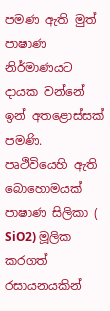පමණ ඇති මුත් පාෂාණ නිර්මාණයට දායක වන්නේ ඉන් අතළොස්‌සක්‌ පමණි. පෘථිවියෙහි ඇති බොහොමයක්‌ පාෂාණ සිලිකා (
SiO2) මූලික කරගත් රසායනයකින්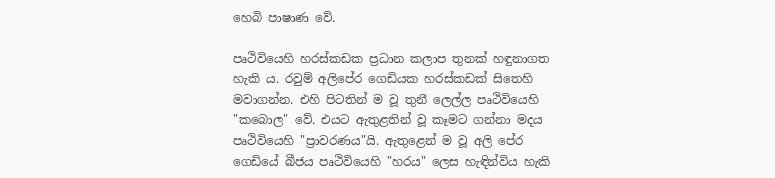හෙබි පාෂාණ වේ.

පෘථිවියෙහි හරස්‌කඩක ප්‍රධාන කලාප තුනක්‌ හඳුනාගත හැකි ය. රවුම් අලිපේර ගෙඩියක හරස්‌කඩක්‌ සිතෙහි මවාගන්න. එහි පිටතින් ම වූ තුනී ලෙල්ල පෘථිවියෙහි "කබොල" වේ. එයට ඇතුළතින් වූ කෑමට ගන්නා මදය පෘථිවියෙහි "ප්‍රාවරණය"යි. ඇතුළෙන් ම වූ අලි පේර ගෙඩියේ බීජය පෘථිවියෙහි "හරය" ලෙස හැඳින්විය හැකි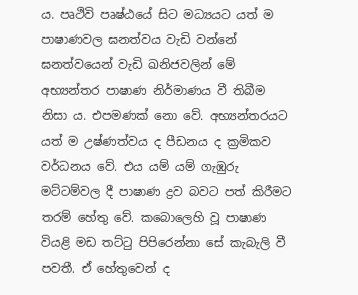ය. පෘථිවි පෘෂ්ඨයේ සිට මධ්‍යයට යත් ම පාෂාණවල ඝනත්වය වැඩි වන්නේ ඝනත්වයෙන් වැඩි ඛනිජවලින් මේ අභ්‍යන්තර පාෂාණ නිර්මාණය වී තිබීම නිසා ය. එපමණක්‌ නො වේ. අභ්‍යන්තරයට යත් ම උෂ්ණත්වය ද පීඩනය ද ක්‍රමිකව වර්ධනය වේ. එය යම් යම් ගැඹුරු මට්‌ටම්වල දී පාෂාණ ද්‍රව බවට පත් කිරීමට තරම් හේතු වේ. කබොලෙහි වූ පාෂාණ වියළි මඩ තට්‌ටු පිපිරෙන්නා සේ කැබැලි වී පවතී. ඒ හේතුවෙන් ද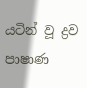යටින් වූ ද්‍රව පාෂාණ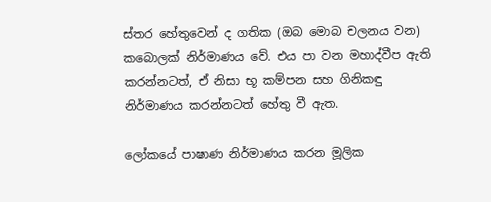ස්‌තර හේතුවෙන් ද ගතික (ඔබ මොබ චලනය වන) කබොලක්‌ නිර්මාණය වේ. එය පා වන මහාද්වීප ඇති කරන්නටත්, ඒ නිසා භූ කම්පන සහ ගිනිකඳු නිර්මාණය කරන්නටත් හේතු වී ඇත.

ලෝකයේ පාෂාණ නිර්මාණය කරන මූලික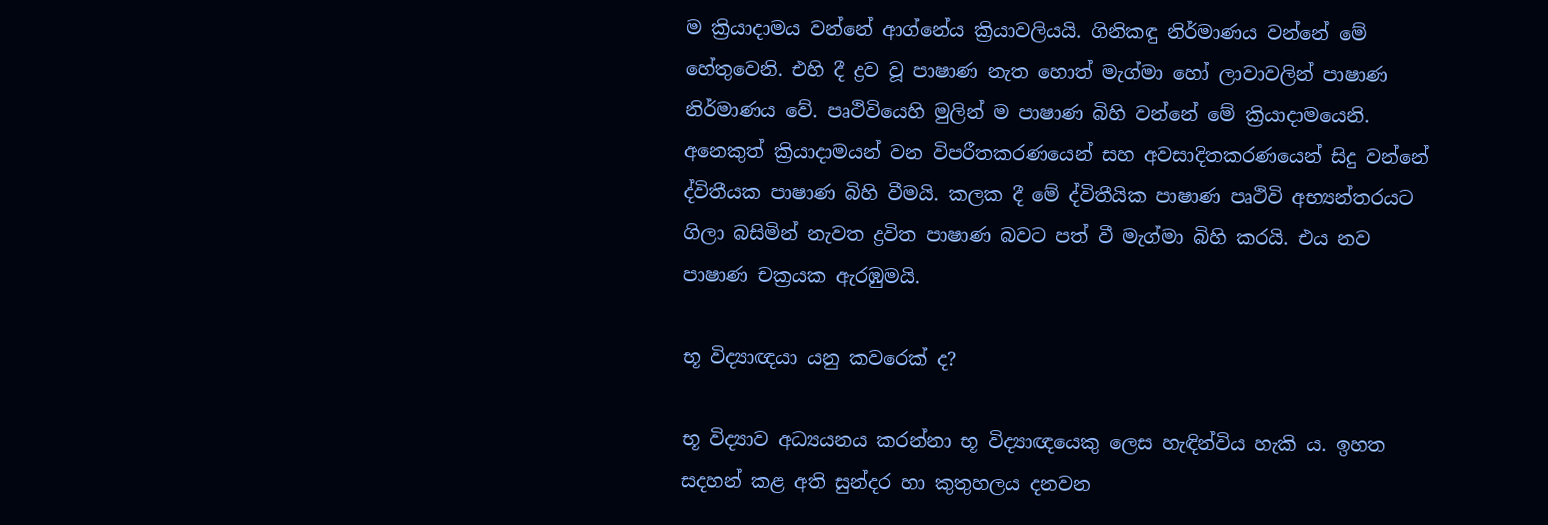ම ක්‍රියාදාමය වන්නේ ආග්නේය ක්‍රියාවලියයි. ගිනිකඳු නිර්මාණය වන්නේ මේ හේතුවෙනි. එහි දී ද්‍රව වූ පාෂාණ නැත හොත් මැග්මා හෝ ලාවාවලින් පාෂාණ නිර්මාණය වේ. පෘථිවියෙහි මුලින් ම පාෂාණ බිහි වන්නේ මේ ක්‍රියාදාමයෙනි. අනෙකුත් ක්‍රියාදාමයන් වන විපරීතකරණයෙන් සහ අවසාදිතකරණයෙන් සිදු වන්නේ ද්විතීයක පාෂාණ බිහි වීමයි. කලක දී මේ ද්විතීයික පාෂාණ පෘථිවි අභ්‍යන්තරයට ගිලා බසිමින් නැවත ද්‍රවිත පාෂාණ බවට පත් වී මැග්මා බිහි කරයි. එය නව පාෂාණ චක්‍රයක ඇරඹුමයි.

භූ විද්‍යාඥයා යනු කවරෙක්‌ ද?

භූ විද්‍යාව අධ්‍යයනය කරන්නා භූ විද්‍යාඥයෙකු ලෙස හැඳින්විය හැකි ය. ඉහත සදහන් කළ අති සුන්දර හා කුතුහලය දනවන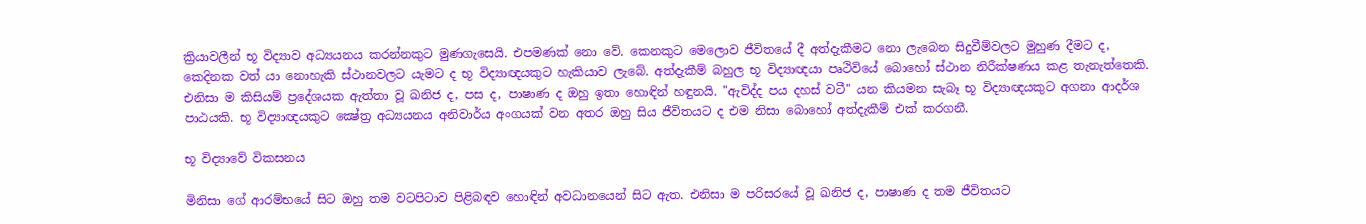ක්‍රියාවලීන් භූ විද්‍යාව අධ්‍යයනය කරන්නකුට මුණගැසෙයි. එපමණක්‌ නො වේ. කෙනකුට මෙලොව ජීවිතයේ දී අත්දැකීමට නො ලැබෙන සිදුවීම්වලට මුහුණ දීමට ද, කෙදිනක වත් යා නොහැකි ස්‌ථානවලට යැමට ද භූ විද්‍යාඥයකුට හැකියාව ලැබේ. අත්දැකීම් බහුල භූ විද්‍යාඥයා පෘථිවියේ බොහෝ ස්‌ථාන නිරීක්‌ෂණය කළ තැනැත්තෙකි. එනිසා ම කිසියම් ප්‍රදේශයක ඇත්තා වූ ඛනිජ ද, පස ද, පාෂාණ ද ඔහු ඉතා හොඳින් හඳුනයි. "ඇවිද්ද පය දහස්‌ වටී" යන කියමන සැබෑ භූ විද්‍යාඥයකුට අගනා ආදර්ශ පාඨයකි. භූ විද්‍යාඥයකුට ක්‍ෂේත්‍ර අධ්‍යයනය අනිවාර්ය අංගයක්‌ වන අතර ඔහු සිය ජීවිතයට ද එම නිසා බොහෝ අත්දැකීම් එක්‌ කරගනී.

භූ විද්‍යාවේ විකසනය

මිනිසා ගේ ආරම්භයේ සිට ඔහු තම වටපිටාව පිළිබඳව හොඳින් අවධානයෙන් සිට ඇත. එනිසා ම පරිසරයේ වූ ඛනිජ ද, පාෂාණ ද තම ජීවිතයට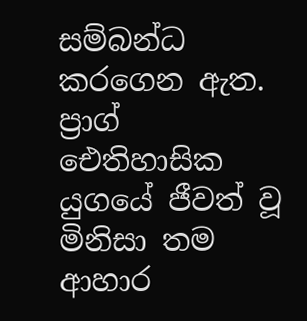සම්බන්ධ කරගෙන ඇත. ප්‍රාග් ඓතිහාසික යුගයේ ජීවත් වූ මිනිසා තම ආහාර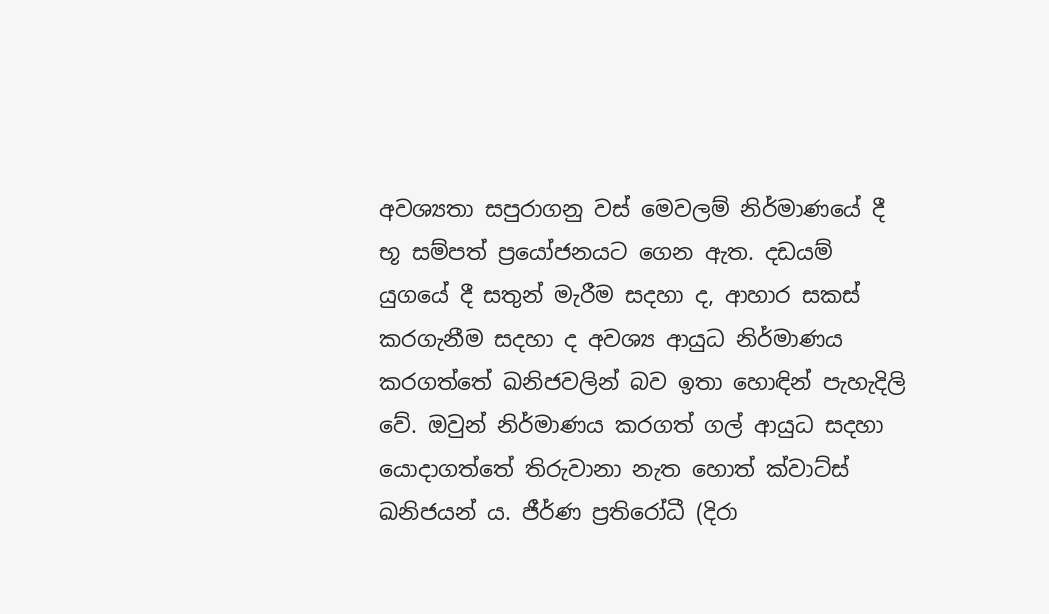අවශ්‍යතා සපුරාගනු වස්‌ මෙවලම් නිර්මාණයේ දී භූ සම්පත් ප්‍රයෝජනයට ගෙන ඇත. දඩයම් යුගයේ දී සතුන් මැරීම සදහා ද, ආහාර සකස්‌ කරගැනීම සදහා ද අවශ්‍ය ආයුධ නිර්මාණය කරගත්තේ ඛනිජවලින් බව ඉතා හොඳින් පැහැදිලි වේ. ඔවුන් නිර්මාණය කරගත් ගල් ආයුධ සදහා යොදාගත්තේ තිරුවානා නැත හොත් ක්‌වාට්‌ස්‌ ඛනිජයන් ය. ජීර්ණ ප්‍රතිරෝධී (දිරා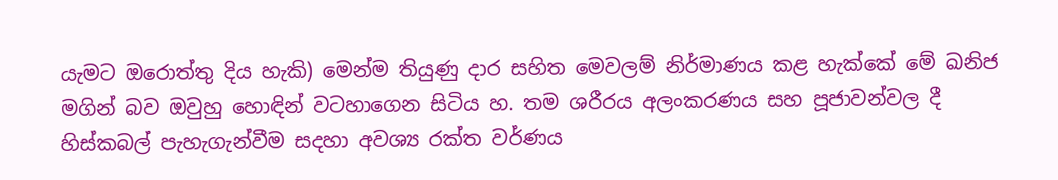යැමට ඔරොත්තු දිය හැකි) මෙන්ම තියුණු දාර සහිත මෙවලම් නිර්මාණය කළ හැක්‌කේ මේ ඛනිජ මගින් බව ඔවුහු හොඳින් වටහාගෙන සිටිය හ. තම ශරීරය අලංකරණය සහ පූජාවන්වල දී හිස්‌කබල් පැහැගැන්වීම සදහා අවශ්‍ය රක්‌ත වර්ණය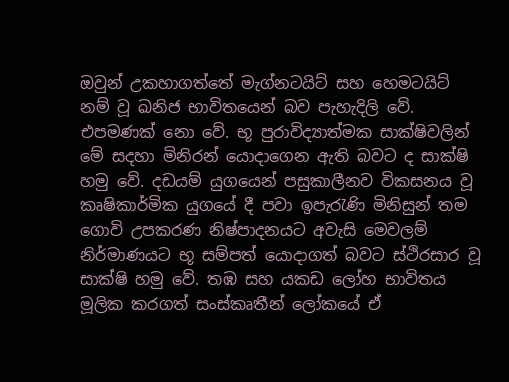ඔවුන් උකහාගත්තේ මැග්නටයිට්‌ සහ හෙමටයිට්‌ නම් වූ ඛනිජ භාවිතයෙන් බව පැහැදිලි වේ. එපමණක්‌ නො වේ. භූ පුරාවිද්‍යාත්මක සාක්‌ෂිවලින් මේ සදහා මිනිරන් යොදාගෙන ඇති බවට ද සාක්‌ෂි හමු වේ. දඩයම් යුගයෙන් පසුකාලීනව විකසනය වූ කෘෂිකාර්මික යුගයේ දී පවා ඉපැරැණි මිනිසුන් තම ගොවි උපකරණ නිෂ්පාදනයට අවැසි මෙවලම් නිර්මාණයට භූ සම්පත් යොදාගත් බවට ස්‌ථිරසාර වූ සාක්‌ෂි හමු වේ. තඹ සහ යකඩ ලෝහ භාවිතය මූලික කරගත් සංස්‌කෘතීන් ලෝකයේ ඒ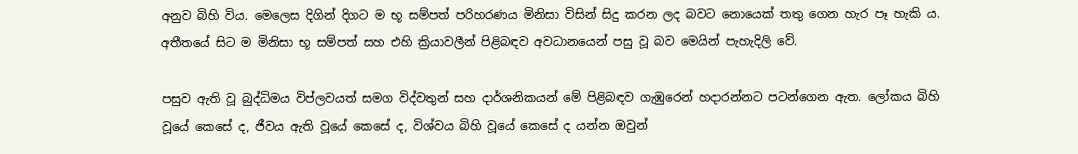අනුව බිහි විය. මෙලෙස දිගින් දිගට ම භූ සම්පත් පරිහරණය මිනිසා විසින් සිදු කරන ලද බවට නොයෙක්‌ තතු ගෙන හැර පෑ හැකි ය. අතීතයේ සිට ම මිනිසා භූ සම්පත් සහ එහි ක්‍රියාවලීන් පිළිබඳව අවධානයෙන් පසු වූ බව මෙයින් පැහැදිලි වේ.

පසුව ඇති වූ බුද්ධිමය විප්ලවයත් සමග විද්වතුන් සහ දාර්ශනිකයන් මේ පිළිබඳව ගැඹුරෙන් හදාරන්නට පටන්ගෙන ඇත. ලෝකය බිහි වූයේ කෙසේ ද, ජීවය ඇති වූයේ කෙසේ ද, විශ්වය බිහි වූයේ කෙසේ ද යන්න ඔවුන්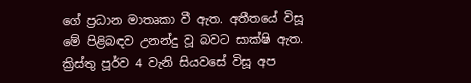ගේ ප්‍රධාන මාතෘකා වී ඇත. අතීතයේ විසූ මේ පිළිබඳව උනන්දු වූ බවට සාක්‌ෂි ඇත. ක්‍රිස්‌තු පූර්ව 4 වැනි සියවසේ විසූ අප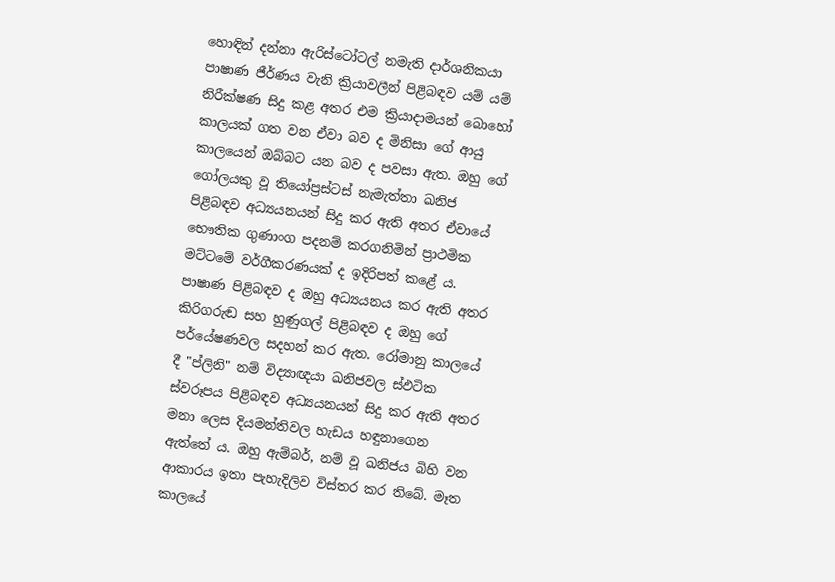හොඳින් දන්නා ඇරිස්‌ටෝටල් නමැති දාර්ශනිකයා පාෂාණ ජීර්ණය වැනි ක්‍රියාවලීන් පිළිබඳව යම් යම් නිරීක්‌ෂණ සිදු කළ අතර එම ක්‍රියාදාමයන් බොහෝ කාලයක්‌ ගත වන ඒවා බව ද මිනිසා ගේ ආයු කාලයෙන් ඔබ්බට යන බව ද පවසා ඇත. ඔහු ගේ ගෝලයකු වූ තියෝප්‍රස්‌ටස්‌ නැමැත්තා ඛනිජ පිළිබඳව අධ්‍යයනයන් සිදු කර ඇති අතර ඒවායේ භෞතික ගුණාංග පදනම් කරගනිමින් ප්‍රාථමික මට්‌ටමේ වර්ගීකරණයක්‌ ද ඉදිරිපත් කළේ ය. පාෂාණ පිළිබඳව ද ඔහු අධ්‍යයනය කර ඇති අතර කිරිගරුඬ සහ හුණුගල් පිළිබඳව ද ඔහු ගේ පර්යේෂණවල සදහන් කර ඇත. රෝමානු කාලයේ දී "ප්ලිනි" නම් විද්‍යාඥයා ඛනිජවල ස්‌ඵටික ස්‌වරූපය පිළිබඳව අධ්‍යයනයන් සිදු කර ඇති අතර මනා ලෙස දියමන්තිවල හැඩය හඳුනාගෙන ඇත්තේ ය. ඔහු ඇම්බර්, නම් වූ ඛනිජය බිහි වන ආකාරය ඉතා පැහැදිලිව විස්‌තර කර තිබේ. මෑත කාලයේ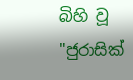බිහි වූ "ජුරාසික්‌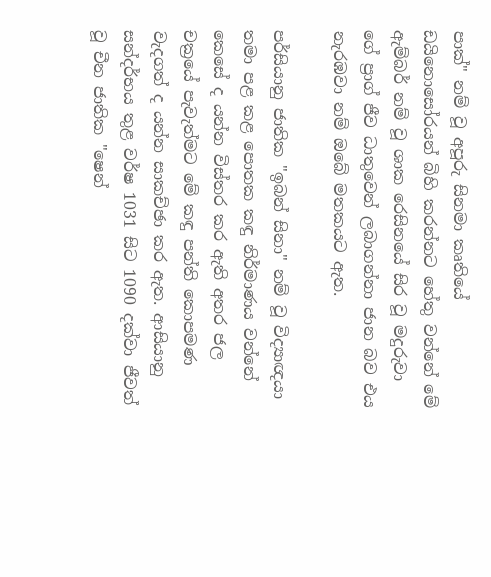පාක්‌" නම් වූ අපූරු සිනමා කෘතියේ ඩයිනොසෝරයන් බිහි කරන්නට හේතු වන්නේ මේ ඇම්බර් නම් වූ ශාක රෙසිනයේ සිර වූ මදුරුවා ගේ ප්‍රාග් ජීව ධාතුවෙන් ලබාගන්නා ජාන බව එය නැරඹවා නම් ඔබේ මතකයට ඇත.

පර්සියානු ජාතික "ඉබන් සිනා" නම් වූ විද්‍යාඥයා තමා පළ කළ පොතක කඳු නිර්මාණය වන්නේ කෙසේ ද යන්න විස්‌තර කර ඇති අතර ජල චක්‍රයේ පැවැත්මට මේ කඳු පන්ති කොපමණ වැදගත් ද යන්න සාකච්ඡා කර ඇත. ආසියානු සන්දර්භය තුළ වර්ෂ 1031 සිට 1090 දක්‌වා ජීවත් වූ චීන ජාතික "ෂෙන්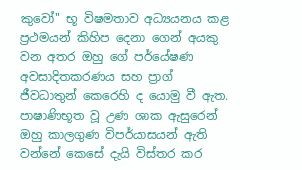කුවෝ" භූ විෂමතාව අධ්‍යයනය කළ ප්‍රථමයන් කිහිප දෙනා ගෙන් අයකු වන අතර ඔහු ගේ පර්යේෂණ අවසාදිතකරණය සහ ප්‍රාග් ජීවධාතුන් කෙරෙහි ද යොමු වී ඇත. පාෂාණිභූත වූ උණ ශාක ඇසුරෙන් ඔහු කාලගුණ විපර්යාසයන් ඇති වන්නේ කෙසේ දැයි විස්‌තර කර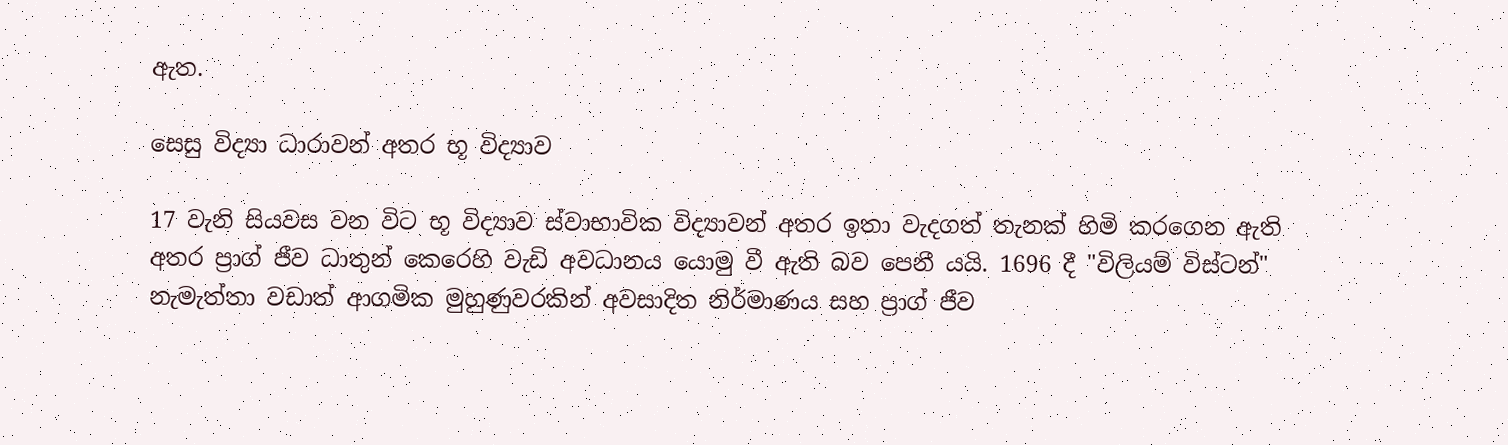ඇත.

සෙසු විද්‍යා ධාරාවන් අතර භූ විද්‍යාව

17 වැනි සියවස වන විට භූ විද්‍යාව ස්‌වාභාවික විද්‍යාවන් අතර ඉතා වැදගත් තැනක්‌ හිමි කරගෙන ඇති අතර ප්‍රාග් ජීව ධාතුන් කෙරෙහි වැඩි අවධානය යොමු වී ඇති බව පෙනී යයි. 1696 දී "විලියම් විස්‌ටන්" නැමැත්තා වඩාත් ආගමික මුහුණුවරකින් අවසාදිත නිර්මාණය සහ ප්‍රාග් ජීව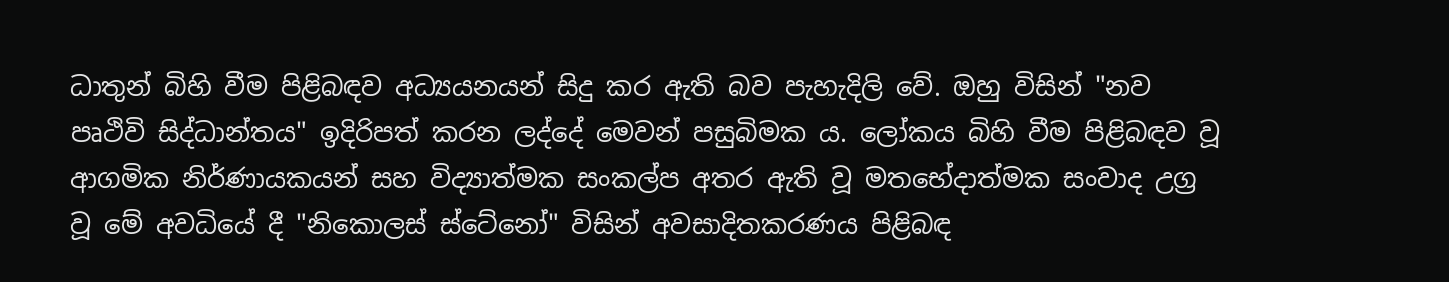ධාතුන් බිහි වීම පිළිබඳව අධ්‍යයනයන් සිදු කර ඇති බව පැහැදිලි වේ. ඔහු විසින් "නව පෘථිවි සිද්ධාන්තය" ඉදිරිපත් කරන ලද්දේ මෙවන් පසුබිමක ය. ලෝකය බිහි වීම පිළිබඳව වූ ආගමික නිර්ණායකයන් සහ විද්‍යාත්මක සංකල්ප අතර ඇති වූ මතභේදාත්මක සංවාද උග්‍ර වූ මේ අවධියේ දී "නිකොලස්‌ ස්‌ටේනෝ" විසින් අවසාදිතකරණය පිළිබඳ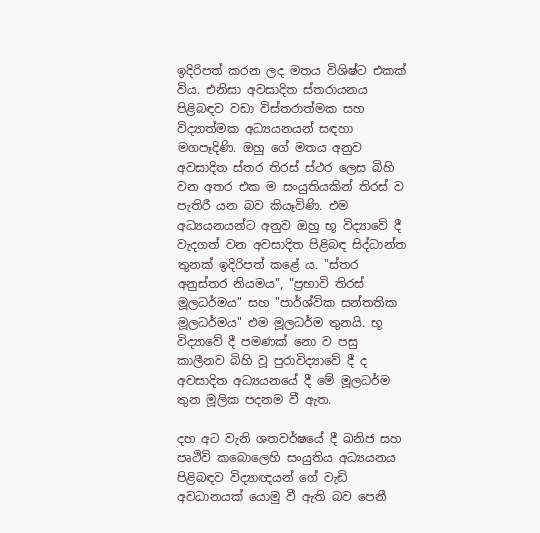ඉදිරිපත් කරන ලද මතය විශිෂ්ට එකක්‌ විය. එනිසා අවසාදිත ස්‌තරායනය පිළිබඳව වඩා විස්‌තරාත්මක සහ විද්‍යාත්මක අධ්‍යයනයන් සඳහා මගපෑදිණි. ඔහු ගේ මතය අනුව අවසාදිත ස්‌තර තිරස්‌ ස්‌ථර ලෙස බිහි වන අතර එක ම සංයුතියකින් තිරස්‌ ව පැතිරී යන බව කියෑවිණි. එම අධ්‍යයනයන්ට අනුව ඔහු භූ විද්‍යාවේ දී වැදගත් වන අවසාදිත පිළිබඳ සිද්ධාන්ත තුනක්‌ ඉදිරිපත් කළේ ය. "ස්‌තර අනුස්‌තර නියමය", "ප්‍රභාවි තිරස්‌ මූලධර්මය" සහ "පාර්ශ්වික සන්තතික මූලධර්මය" එම මූලධර්ම තුනයි. භූ විද්‍යාවේ දී පමණක්‌ නො ව පසු කාලීනව බිහි වූ පුරාවිද්‍යාවේ දී ද අවසාදිත අධ්‍යයනයේ දී මේ මූලධර්ම තුන මූලික පදනම වී ඇත.

දහ අට වැනි ශතවර්ෂයේ දී ඛනිජ සහ පෘථිවි කබොලෙහි සංයුතිය අධ්‍යයනය පිළිබඳව විද්‍යාඥයන් ගේ වැඩි අවධානයක්‌ යොමු වී ඇති බව පෙනී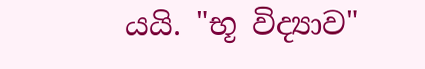යයි. "භූ විද්‍යාව"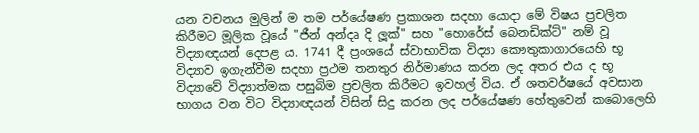යන වචනය මුලින් ම තම පර්යේෂණ ප්‍රකාශන සදහා යොදා මේ විෂය ප්‍රචලිත කිරීමට මූලික වූයේ "ජීන් අන්දෘ දි ලූක්‌" සහ "හොරේස්‌ බෙනඩික්‌ට්‌" නම් වූ විද්‍යාඥයන් දෙපළ ය. 1741 දී ප්‍රංශයේ ස්‌වාභාවික විද්‍යා කෞතුකාගාරයෙහි භූ විද්‍යාව ඉගැන්වීම සදහා ප්‍රථම තනතුර නිර්මාණය කරන ලද අතර එය ද භූ විද්‍යාවේ විද්‍යාත්මක පසුබිම ප්‍රචලිත කිරීමට ඉවහල් විය. ඒ ශතවර්ෂයේ අවසාන භාගය වන විට විද්‍යාඥයන් විසින් සිදු කරන ලද පර්යේෂණ හේතුවෙන් කබොලෙහි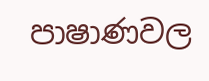පාෂාණවල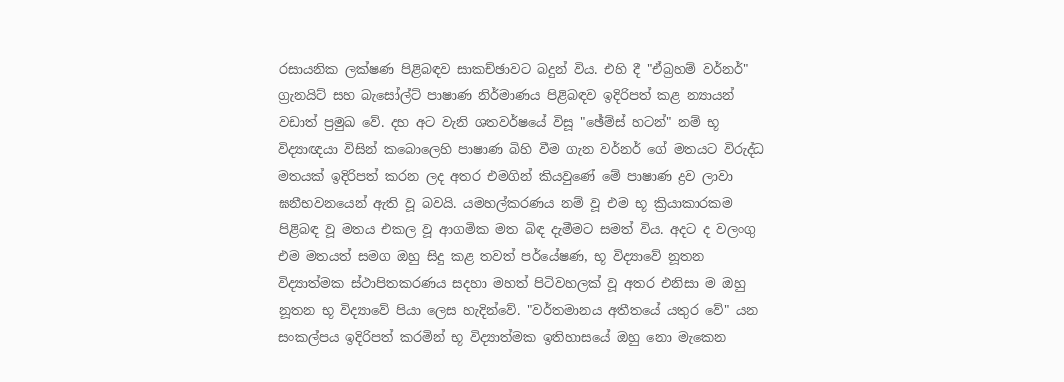රසායනික ලක්‌ෂණ පිළිබඳව සාකච්ඡාවට බදුන් විය. එහි දී "ඒබ්‍රහම් වර්නර්" ග්‍රැනයිට්‌ සහ බැසෝල්ට්‌ පාෂාණ නිර්මාණය පිළිබඳව ඉදිරිපත් කළ න්‍යායන් වඩාත් ප්‍රමුඛ වේ. දහ අට වැනි ශතවර්ෂයේ විසූ "ඡේම්ස්‌ හටන්" නම් භූ විද්‍යාඥයා විසින් කබොලෙහි පාෂාණ බිහි වීම ගැන වර්නර් ගේ මතයට විරුද්ධ මතයක්‌ ඉදිරිපත් කරන ලද අතර එමගින් කියවුණේ මේ පාෂාණ ද්‍රව ලාවා ඝනීභවනයෙන් ඇති වූ බවයි. යමහල්කරණය නම් වූ එම භූ ක්‍රියාකාරකම පිළිබඳ වූ මතය එකල වූ ආගමික මත බිඳ දැමීමට සමත් විය. අදට ද වලංගු එම මතයත් සමග ඔහු සිදු කළ තවත් පර්යේෂණ, භූ විද්‍යාවේ නූතන විද්‍යාත්මක ස්‌ථාපිතකරණය සදහා මහත් පිටිවහලක්‌ වූ අතර එනිසා ම ඔහු නූතන භූ විද්‍යාවේ පියා ලෙස හැදින්වේ. "වර්තමානය අතීතයේ යතුර වේ" යන සංකල්පය ඉදිරිපත් කරමින් භූ විද්‍යාත්මක ඉතිහාසයේ ඔහු නො මැකෙන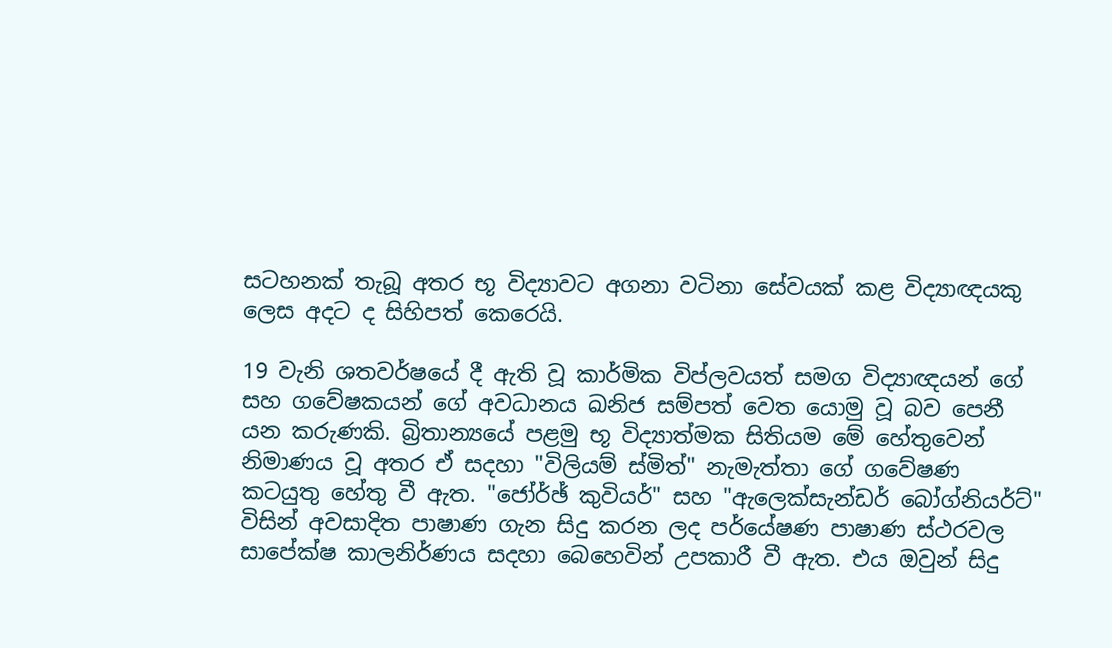සටහනක්‌ තැබූ අතර භූ විද්‍යාවට අගනා වටිනා සේවයක්‌ කළ විද්‍යාඥයකු ලෙස අදට ද සිහිපත් කෙරෙයි.

19 වැනි ශතවර්ෂයේ දී ඇති වූ කාර්මික විප්ලවයත් සමග විද්‍යාඥයන් ගේ සහ ගවේෂකයන් ගේ අවධානය ඛනිජ සම්පත් වෙත යොමු වූ බව පෙනී යන කරුණකි. බ්‍රිතාන්‍යයේ පළමු භූ විද්‍යාත්මක සිතියම මේ හේතුවෙන් නිමාණය වූ අතර ඒ සදහා "විලියම් ස්‌මිත්" නැමැත්තා ගේ ගවේෂණ කටයුතු හේතු වී ඇත. "ජෝර්ඡ් කුවියර්" සහ "ඇලෙක්‌සැන්ඩර් බෝග්නියර්ට්‌" විසින් අවසාදිත පාෂාණ ගැන සිදු කරන ලද පර්යේෂණ පාෂාණ ස්‌ථරවල සාපේක්‌ෂ කාලනිර්ණය සදහා බෙහෙවින් උපකාරී වී ඇත. එය ඔවුන් සිදු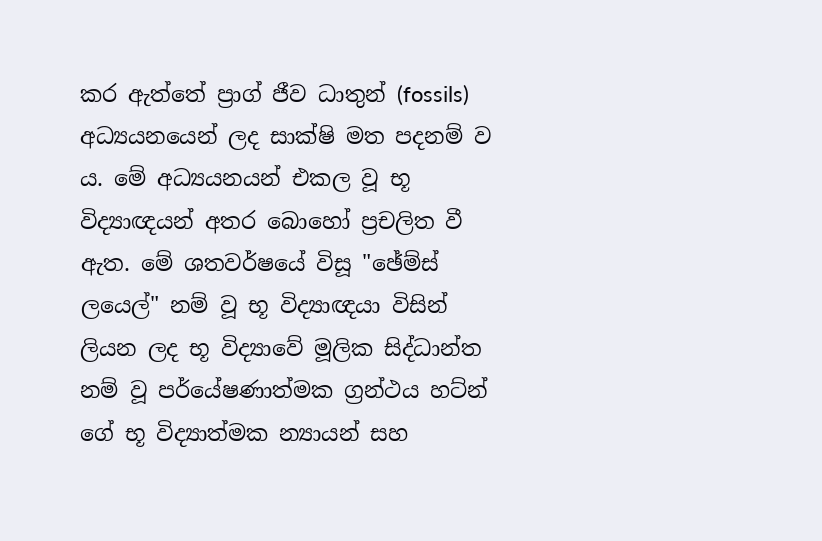කර ඇත්තේ ප්‍රාග් ජීව ධාතුන් (fossils) අධ්‍යයනයෙන් ලද සාක්‌ෂි මත පදනම් ව ය. මේ අධ්‍යයනයන් එකල වූ භූ විද්‍යාඥයන් අතර බොහෝ ප්‍රචලිත වී ඇත. මේ ශතවර්ෂයේ විසූ "ඡේම්ස්‌ ලයෙල්" නම් වූ භූ විද්‍යාඥයා විසින් ලියන ලද භූ විද්‍යාවේ මූලික සිද්ධාන්ත නම් වූ පර්යේෂණාත්මක ග්‍රන්ථය හට්‌න් ගේ භූ විද්‍යාත්මක න්‍යායන් සහ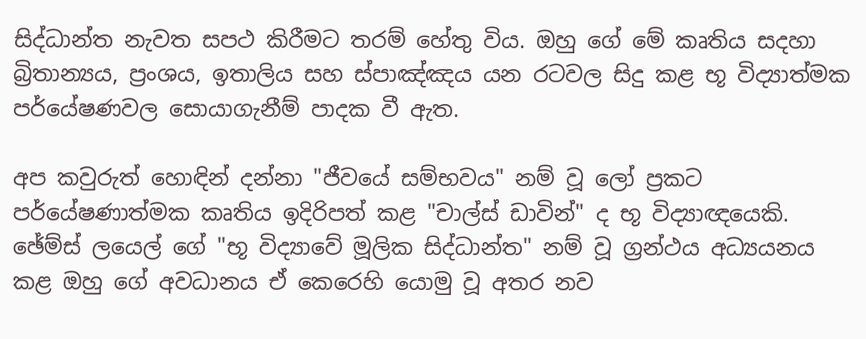සිද්ධාන්ත නැවත සපථ කිරීමට තරම් හේතු විය. ඔහු ගේ මේ කෘතිය සදහා බ්‍රිතාන්‍යය, ප්‍රංශය, ඉතාලිය සහ ස්‌පාඤ්ඤය යන රටවල සිදු කළ භූ විද්‍යාත්මක පර්යේෂණවල සොයාගැනීම් පාදක වී ඇත.

අප කවුරුත් හොඳින් දන්නා "ජීවයේ සම්භවය" නම් වූ ලෝ ප්‍රකට පර්යේෂණාත්මක කෘතිය ඉදිරිපත් කළ "චාල්ස්‌ ඩාවින්" ද භූ විද්‍යාඥයෙකි. ඡේම්ස්‌ ලයෙල් ගේ "භූ විද්‍යාවේ මූලික සිද්ධාන්ත" නම් වූ ග්‍රන්ථය අධ්‍යයනය කළ ඔහු ගේ අවධානය ඒ කෙරෙහි යොමු වූ අතර නව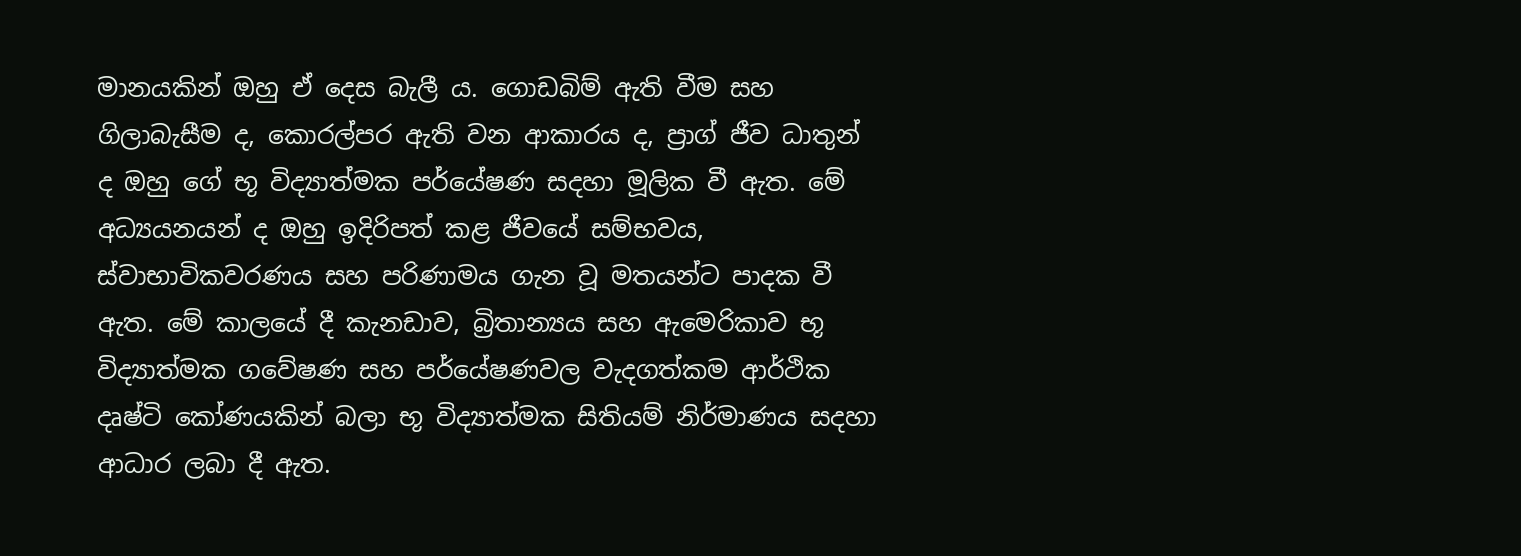මානයකින් ඔහු ඒ දෙස බැලී ය. ගොඩබිම් ඇති වීම සහ ගිලාබැසීම ද, කොරල්පර ඇති වන ආකාරය ද, ප්‍රාග් ජීව ධාතුන් ද ඔහු ගේ භූ විද්‍යාත්මක පර්යේෂණ සදහා මූලික වී ඇත. මේ අධ්‍යයනයන් ද ඔහු ඉදිරිපත් කළ ජීවයේ සම්භවය, ස්‌වාභාවිකවරණය සහ පරිණාමය ගැන වූ මතයන්ට පාදක වී ඇත. මේ කාලයේ දී කැනඩාව, බ්‍රිතාන්‍යය සහ ඇමෙරිකාව භූ විද්‍යාත්මක ගවේෂණ සහ පර්යේෂණවල වැදගත්කම ආර්ථික දෘෂ්ටි කෝණයකින් බලා භූ විද්‍යාත්මක සිතියම් නිර්මාණය සදහා ආධාර ලබා දී ඇත.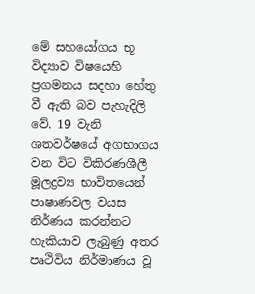මේ සහයෝගය භූ විද්‍යාව විෂයෙහි ප්‍රගමනය සදහා හේතු වී ඇති බව පැහැදිලි වේ. 19 වැනි ශතවර්ෂයේ අගභාගය වන විට විකිරණශීලී මූලද්‍රව්‍ය භාවිතයෙන් පාෂාණවල වයස නිර්ණය කරන්නට හැකියාව ලැබුණු අතර පෘථිවිය නිර්මාණය වූ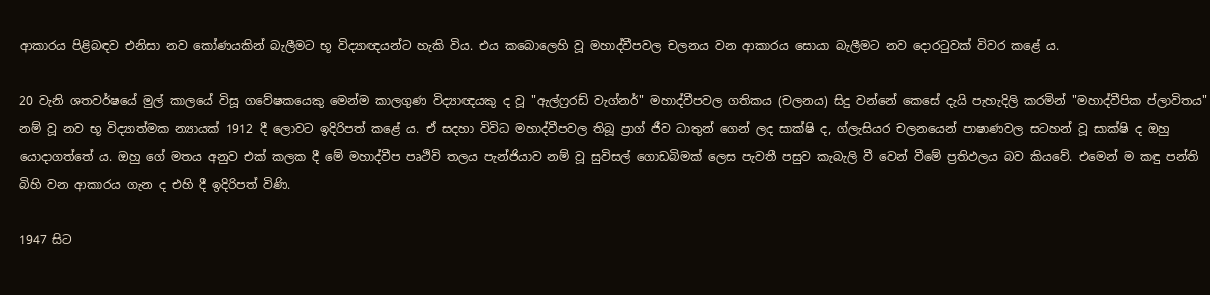ආකාරය පිළිබඳව එනිසා නව කෝණයකින් බැලීමට භූ විද්‍යාඥයන්ට හැකි විය. එය කබොලෙහි වූ මහාද්වීපවල චලනය වන ආකාරය සොයා බැලීමට නව දොරටුවක්‌ විවර කළේ ය.

20 වැනි ශතවර්ෂයේ මුල් කාලයේ විසූ ගවේෂකයෙකු මෙන්ම කාලගුණ විද්‍යාඥයකු ද වූ "ඇල්ෆ්‍ර‍රඩ් වැග්නර්" මහාද්වීපවල ගතිකය (චලනය) සිදු වන්නේ කෙසේ දැයි පැහැදිලි කරමින් "මහාද්වීපික ප්ලාවිතය" නම් වූ නව භූ විද්‍යාත්මක න්‍යායක්‌ 1912 දී ලොවට ඉදිරිපත් කළේ ය. ඒ සදහා විවිධ මහාද්වීපවල තිබූ ප්‍රාග් ජීව ධාතුන් ගෙන් ලද සාක්‌ෂි ද, ග්ලැසියර චලනයෙන් පාෂාණවල සටහන් වූ සාක්‌ෂි ද ඔහු යොදාගත්තේ ය. ඔහු ගේ මතය අනුව එක්‌ කලක දී මේ මහාද්වීප පෘථිවි තලය පැන්ජියාව නම් වූ සුවිසල් ගොඩබිමක්‌ ලෙස පැවතී පසුව කැබැලි වී වෙන් වීමේ ප්‍රතිඵලය බව කියවේ. එමෙන් ම කඳු පන්ති බිහි වන ආකාරය ගැන ද එහි දී ඉදිරිපත් විණි.

1947 සිට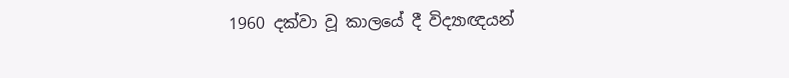1960 දක්‌වා වූ කාලයේ දී විද්‍යාඥයන්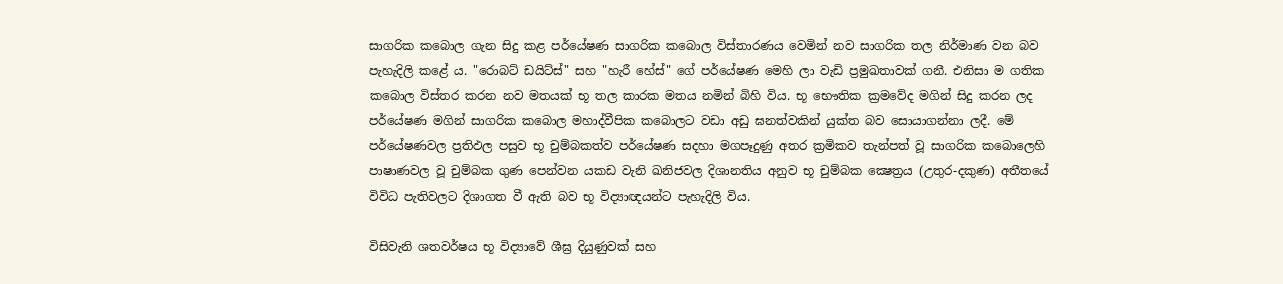සාගරික කබොල ගැන සිදු කළ පර්යේෂණ සාගරික කබොල විස්‌තාරණය වෙමින් නව සාගරික තල නිර්මාණ වන බව පැහැදිලි කළේ ය. "රොබට්‌ ඩයිට්‌ස්‌" සහ "හැරී හේස්‌" ගේ පර්යේෂණ මෙහි ලා වැඩි ප්‍රමුඛතාවක්‌ ගනී. එනිසා ම ගතික කබොල විස්‌තර කරන නව මතයක්‌ භූ තල කාරක මතය නමින් බිහි විය. භූ භෞතික ක්‍රමවේද මගින් සිදු කරන ලද පර්යේෂණ මගින් සාගරික කබොල මහාද්වීපික කබොලට වඩා අඩු ඝනත්වකින් යුක්‌ත බව සොයාගන්නා ලදී. මේ පර්යේෂණවල ප්‍රතිඵල පසුව භූ චුම්බකත්ව පර්යේෂණ සදහා මගපෑදුණු අතර ක්‍රමිකව තැන්පත් වූ සාගරික කබොලෙහි පාෂාණවල වූ චුම්බක ගුණ පෙන්වන යකඩ වැනි ඛනිජවල දිශානතිය අනුව භූ චුම්බක ක්‍ෂෙත්‍රය (උතුර-දකුණ) අතීතයේ විවිධ පැතිවලට දිශාගත වී ඇති බව භූ විද්‍යාඥයන්ට පැහැදිලි විය.

විසිවැනි ශතවර්ෂය භූ විද්‍යාවේ ශීඝ්‍ර දියුණුවක්‌ සහ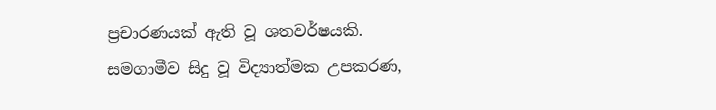ප්‍රචාරණයක්‌ ඇති වූ ශතවර්ෂයකි. සමගාමීව සිදු වූ විද්‍යාත්මක උපකරණ,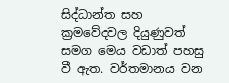සිද්ධාන්ත සහ ක්‍රමවේදවල දියුණුවත් සමග මෙය වඩාත් පහසු වී ඇත. වර්තමානය වන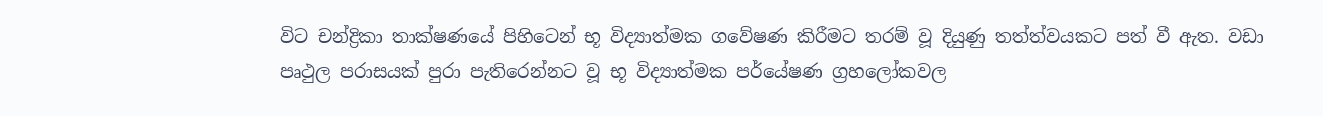විට චන්ද්‍රිකා තාක්‌ෂණයේ පිහිටෙන් භූ විද්‍යාත්මක ගවේෂණ කිරීමට තරම් වූ දියුණු තත්ත්වයකට පත් වී ඇත. වඩා පෘථුල පරාසයක්‌ පුරා පැතිරෙන්නට වූ භූ විද්‍යාත්මක පර්යේෂණ ග්‍රහලෝකවල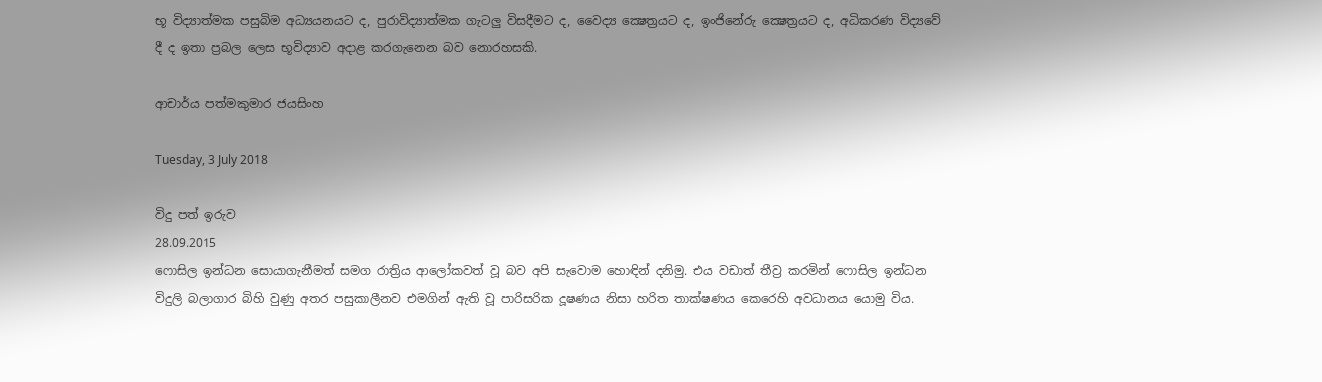භූ විද්‍යාත්මක පසුබිම අධ්‍යයනයට ද, පුරාවිද්‍යාත්මක ගැටලු විසදීමට ද, වෛද්‍ය ක්‍ෂෙත්‍රයට ද, ඉංජිනේරු ක්‍ෂෙත්‍රයට ද, අධිකරණ විද්‍යවේ දී ද ඉතා ප්‍රබල ලෙස භූවිද්‍යාව අදාළ කරගැනෙන බව නොරහසකි.

ආචාර්ය පත්මකුමාර ජයසිංහ

Tuesday, 3 July 2018

විදු පත් ඉරුව
28.09.2015
ෆොසිල ඉන්ධන සොයාගැනීමත් සමග රාත්‍රිය ආලෝකවත් වූ බව අපි සැවොම හොඳින් දනිමු. එය වඩාත් තීව්‍ර කරමින් ෆොසිල ඉන්ධන විදුලි බලාගාර බිහි වුණු අතර පසුකාලීනව එමගින් ඇති වූ පාරිසරික දූෂණය නිසා හරිත තාක්‌ෂණය කෙරෙහි අවධානය යොමු විය.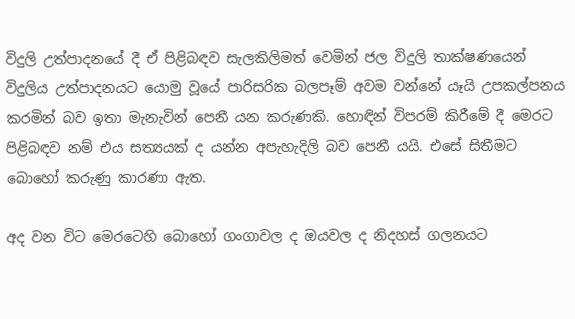විදුලි උත්පාදනයේ දී ඒ පිළිබඳව සැලකිලිමත් වෙමින් ජල විදුලි තාක්‌ෂණයෙන් විදුලිය උත්පාදනයට යොමු වූයේ පාරිසරික බලපෑම් අවම වන්නේ යෑයි උපකල්පනය කරමින් බව ඉතා මැනැවින් පෙනී යන කරුණකි. හොඳින් විපරම් කිරීමේ දී මෙරට පිළිබඳව නම් එය සත්‍යයක්‌ ද යන්න අපැහැදිලි බව පෙනී යයි. එසේ සිතීමට බොහෝ කරුණු කාරණා ඇත.

අද වන විට මෙරටෙහි බොහෝ ගංගාවල ද ඔයවල ද නිදහස්‌ ගලනයට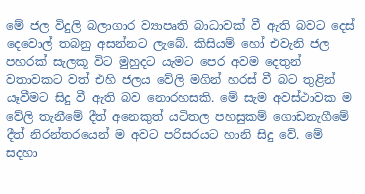මේ ජල විදුලි බලාගාර ව්‍යාපෘති බාධාවක්‌ වී ඇති බවට දෙස්‌ දෙවොල් තබනු අසන්නට ලැබේ. කිසියම් හෝ එවැනි ජල පහරක්‌ සැලකූ විට මුහුදට යැමට පෙර අවම දෙතුන් වතාවකට වත් එහි ජලය වේලි මගින් හරස්‌ වී බට තුළින් යෑවීමට සිදු වී ඇති බව නොරහසකි. මේ සැම අවස්‌ථාවක ම වේලි තැනීමේ දීත් අනෙකුත් යටිතල පහසුකම් ගොඩනැගීමේ දීත් නිරන්තරයෙන් ම අවට පරිසරයට හානි සිදු වේ. මේ සදහා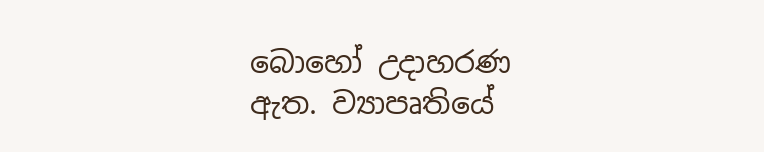බොහෝ උදාහරණ ඇත. ව්‍යාපෘතියේ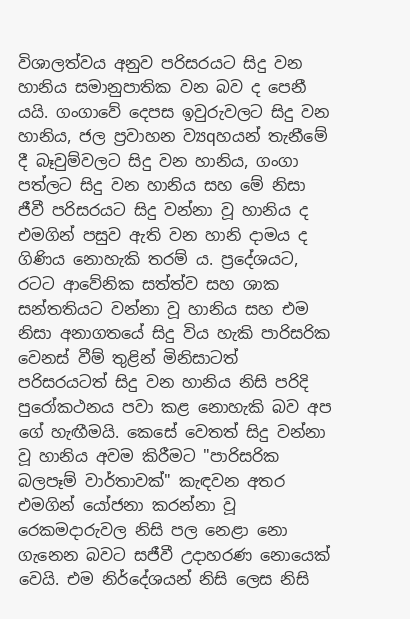විශාලත්වය අනුව පරිසරයට සිදු වන හානිය සමානුපාතික වන බව ද පෙනී යයි. ගංගාවේ දෙපස ඉවුරුවලට සිදු වන හානිය, ජල ප්‍රවාහන ව්‍යqහයන් තැනීමේ දී බෑවුම්වලට සිදු වන හානිය, ගංගා පත්ලට සිදු වන හානිය සහ මේ නිසා ජීවී පරිසරයට සිදු වන්නා වූ හානිය ද එමගින් පසුව ඇති වන හානි දාමය ද ගිණිය නොහැකි තරම් ය. ප්‍රදේශයට, රටට ආවේනික සත්ත්ව සහ ශාක සන්තතියට වන්නා වූ හානිය සහ එම නිසා අනාගතයේ සිදු විය හැකි පාරිසරික වෙනස්‌ වීම් තුළින් මිනිසාටත් පරිසරයටත් සිදු වන හානිය නිසි පරිදි පුරෝකථනය පවා කළ නොහැකි බව අප ගේ හැඟීමයි. කෙසේ වෙතත් සිදු වන්නා වූ හානිය අවම කිරීමට "පාරිසරික බලපෑම් වාර්තාවක්‌" කැඳවන අතර එමගින් යෝජනා කරන්නා වූ රෙකමදාරුවල නිසි පල නෙළා නො ගැනෙන බවට සජීවී උදාහරණ නොයෙක්‌ වෙයි. එම නිර්දේශයන් නිසි ලෙස නිසි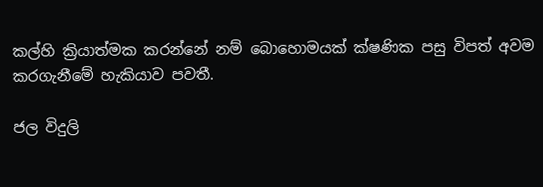කල්හි ක්‍රියාත්මක කරන්නේ නම් බොහොමයක්‌ ක්‌ෂණික පසු විපත් අවම කරගැනීමේ හැකියාව පවතී.

ජල විදුලි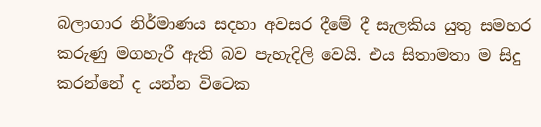බලාගාර නිර්මාණය සදහා අවසර දීමේ දී සැලකිය යුතු සමහර කරුණු මගහැරී ඇති බව පැහැදිලි වෙයි. එය සිතාමතා ම සිදු කරන්නේ ද යන්න විටෙක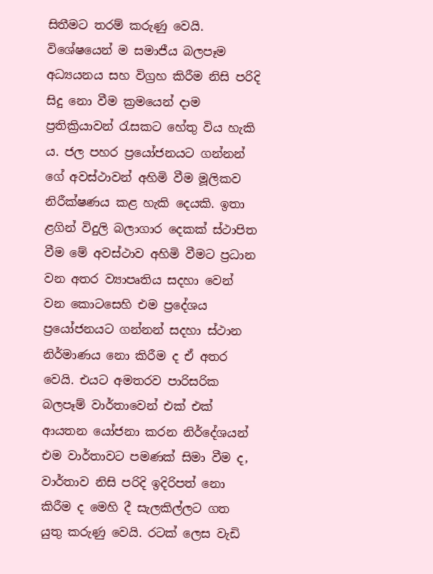සිතීමට තරම් කරුණු වෙයි. විශේෂයෙන් ම සමාජීය බලපෑම අධ්‍යයනය සහ විග්‍රහ කිරීම නිසි පරිදි සිදු නො වීම ක්‍රමයෙන් දාම ප්‍රතික්‍රියාවන් රැසකට හේතු විය හැකි ය. ජල පහර ප්‍රයෝජනයට ගන්නන් ගේ අවස්‌ථාවන් අහිමි වීම මූලිකව නිරීක්‌ෂණය කළ හැකි දෙයකි. ඉතා ළගින් විදුලි බලාගාර දෙකක්‌ ස්‌ථාපිත වීම මේ අවස්‌ථාව අහිමි වීමට ප්‍රධාන වන අතර ව්‍යාපෘතිය සදහා වෙන් වන කොටසෙහි එම ප්‍රදේශය ප්‍රයෝජනයට ගන්නන් සදහා ස්‌ථාන නිර්මාණය නො කිරීම ද ඒ අතර වෙයි. එයට අමතරව පාරිසරික බලපෑම් වාර්තාවෙන් එක්‌ එක්‌ ආයතන යෝජනා කරන නිර්දේශයන් එම වාර්තාවට පමණක්‌ සිමා වීම ද, වාර්තාව නිසි පරිදි ඉදිරිපත් නො කිරීම ද මෙහි දී සැලකිල්ලට ගත යුතු කරුණු වෙයි. රටක්‌ ලෙස වැඩි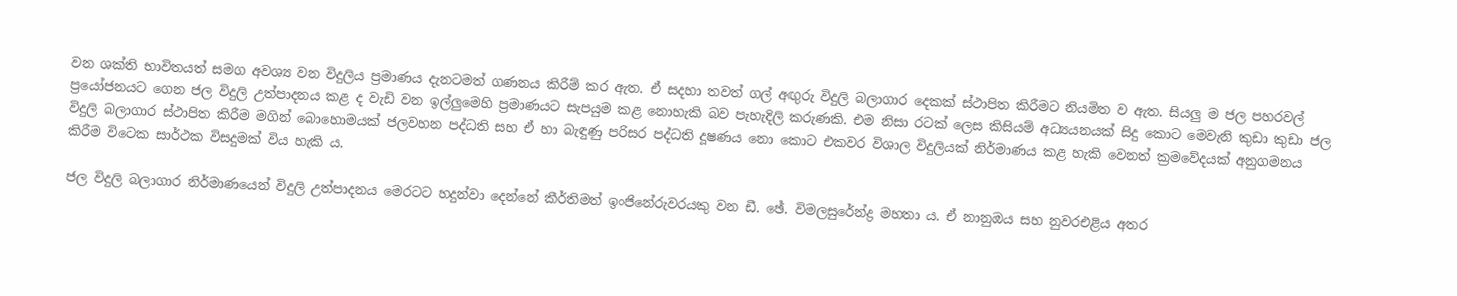වන ශක්‌ති භාවිතයත් සමග අවශ්‍ය වන විදුලිය ප්‍රමාණය දැනටමත් ගණනය කිරීම් කර ඇත. ඒ සදහා තවත් ගල් අඟුරු විදුලි බලාගාර දෙකක්‌ ස්‌ථාපිත කිරීමට නියමිත ව ඇත. සියලු ම ජල පහරවල් ප්‍රයෝජනයට ගෙන ජල විදුලි උත්පාදනය කළ ද වැඩි වන ඉල්ලුමෙහි ප්‍රමාණයට සැපයුම කළ නොහැකි බව පැහැදිලි කරුණකි. එම නිසා රටක්‌ ලෙස කිසියම් අධ්‍යයනයක්‌ සිදු කොට මෙවැනි කුඩා කුඩා ජල විදුලි බලාගාර ස්‌ථාපිත කිරීම මගින් බොහොමයක්‌ ජලවහන පද්ධති සහ ඒ හා බැඳුණු පරිසර පද්ධති දූෂණය නො කොට එකවර විශාල විදුලියක්‌ නිර්මාණය කළ හැකි වෙනත් ක්‍රමවේදයක්‌ අනුගමනය කිරීම විටෙක සාර්ථක විසදුමක්‌ විය හැකි ය.

ජල විදුලි බලාගාර නිර්මාණයෙන් විදුලි උත්පාදනය මෙරටට හදුන්වා දෙන්නේ කීර්තිමත් ඉංජිනේරුවරයකු වන ඩී. ඡේ. විමලසුරේන්ද්‍ර මහතා ය. ඒ නානුඔය සහ නුවරඑළිය අතර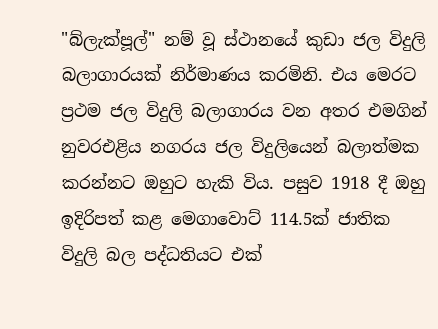"බ්ලැක්‌පූල්" නම් වූ ස්‌ථානයේ කුඩා ජල විදුලි බලාගාරයක්‌ නිර්මාණය කරමිනි. එය මෙරට ප්‍රථම ජල විදුලි බලාගාරය වන අතර එමගින් නුවරඑළිය නගරය ජල විදුලියෙන් බලාත්මක කරන්නට ඔහුට හැකි විය. පසුව 1918 දී ඔහු ඉදිරිපත් කළ මෙගාවොට්‌ 114.5ක්‌ ජාතික විදුලි බල පද්ධතියට එක්‌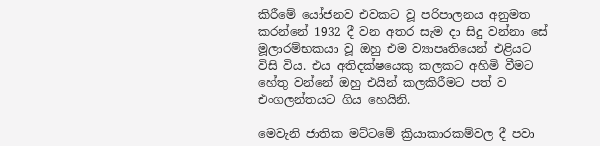කිරීමේ යෝජනව එවකට වූ පරිපාලනය අනුමත කරන්නේ 1932 දී වන අතර සැම දා සිදු වන්නා සේ මූලාරම්භකයා වූ ඔහු එම ව්‍යාපෘතියෙන් එළියට විසි විය. එය අතිදක්‌ෂයෙකු කලකට අහිමි වීමට හේතු වන්නේ ඔහු එයින් කලකිරීමට පත් ව එංගලන්තයට ගිය හෙයිනි.

මෙවැනි ජාතික මට්‌ටමේ ක්‍රියාකාරකම්වල දී පවා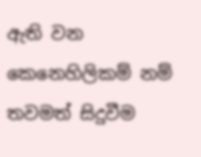ඇති වන කෙනෙහිලිකම් නම් තවමත් සිදුවීම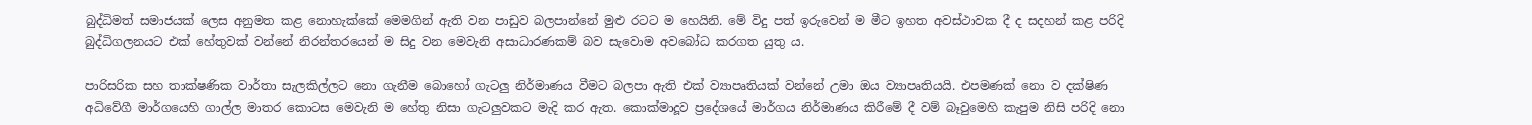බුද්ධිමත් සමාජයක්‌ ලෙස අනුමත කළ නොහැක්‌කේ මෙමගින් ඇති වන පාඩුව බලපාන්නේ මුළු රටට ම හෙයිනි. මේ විදු පත් ඉරුවෙන් ම මීට ඉහත අවස්‌ථාවක දී ද සදහන් කළ පරිදි බුද්ධිගලනයට එක්‌ හේතුවක්‌ වන්නේ නිරන්තරයෙන් ම සිදු වන මෙවැනි අසාධාරණකම් බව සැවොම අවබෝධ කරගත යුතු ය.

පාරිසරික සහ තාක්‌ෂණික වාර්තා සැලකිල්ලට නො ගැනීම බොහෝ ගැටලු නිර්මාණය වීමට බලපා ඇති එක්‌ ව්‍යාපෘතියක්‌ වන්නේ උමා ඔය ව්‍යාපෘතියයි. එපමණක්‌ නො ව දක්‌ෂිණ අධිවේගී මාර්ගයෙහි ගාල්ල මාතර කොටස මෙවැනි ම හේතු නිසා ගැටලුවකට මැදි කර ඇත. කොක්‌මාදූව ප්‍රදේශයේ මාර්ගය නිර්මාණය කිරීමේ දී වම් බෑවුමෙහි කැපුම නිසි පරිදි නො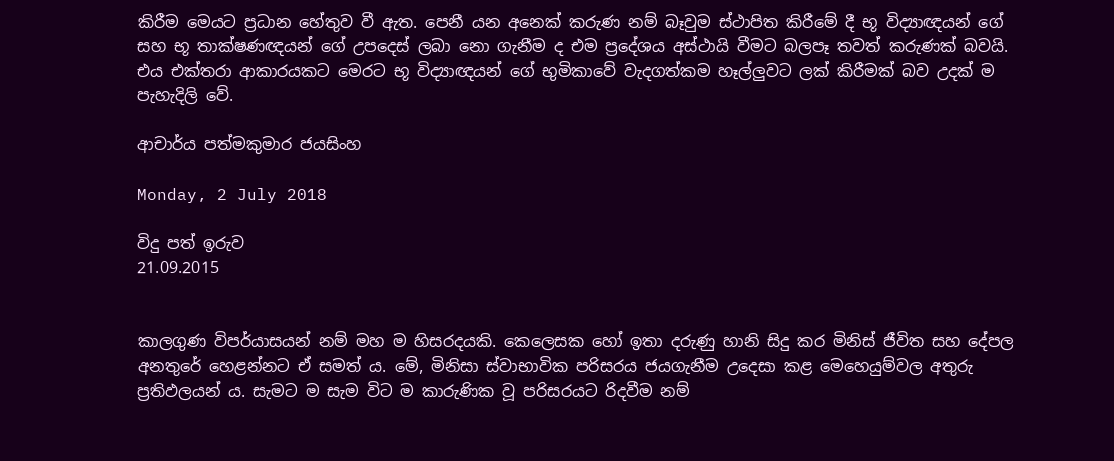කිරීම මෙයට ප්‍රධාන හේතුව වී ඇත. පෙනී යන අනෙක්‌ කරුණ නම් බෑවුම ස්‌ථාපිත කිරීමේ දී භූ විද්‍යාඥයන් ගේ සහ භූ තාක්‌ෂණඥයන් ගේ උපදෙස්‌ ලබා නො ගැනීම ද එම ප්‍රදේශය අස්‌ථායි වීමට බලපෑ තවත් කරුණක්‌ බවයි. එය එක්‌තරා ආකාරයකට මෙරට භූ විද්‍යාඥයන් ගේ භුමිකාවේ වැදගත්කම හෑල්ලුවට ලක්‌ කිරීමක්‌ බව උදක්‌ ම පැහැදිලි වේ.

ආචාර්ය පත්මකුමාර ජයසිංහ

Monday, 2 July 2018

විදු පත් ඉරුව
21.09.2015


කාලගුණ විපර්යාසයන් නම් මහ ම හිසරදයකි. කෙලෙසක හෝ ඉතා දරුණු හානි සිදු කර මිනිස්‌ ජීවිත සහ දේපල අනතුරේ හෙළන්නට ඒ සමත් ය. මේ, මිනිසා ස්‌වාභාවික පරිසරය ජයගැනීම උදෙසා කළ මෙහෙයුම්වල අතුරු ප්‍රතිඵලයන් ය. සැමට ම සැම විට ම කාරුණික වූ පරිසරයට රිදවීම නම්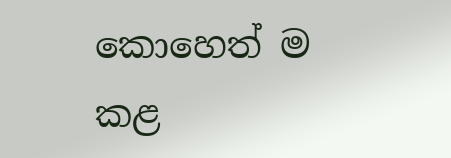කොහෙත් ම කළ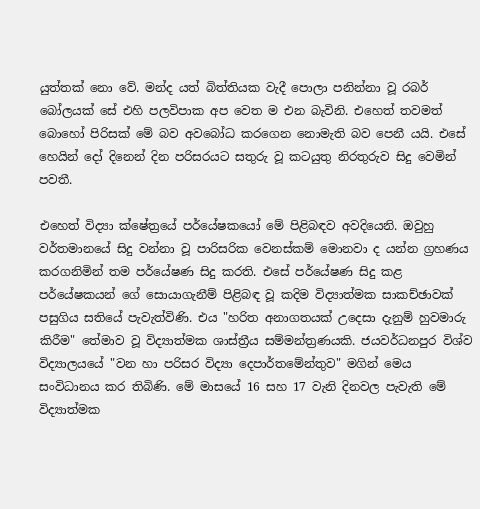යුත්තක්‌ නො වේ. මන්ද යත් බිත්තියක වැදී පොලා පනින්නා වූ රබර් බෝලයක්‌ සේ එහි පලවිපාක අප වෙත ම එන බැවිනි. එහෙත් තවමත් බොහෝ පිරිසක්‌ මේ බව අවබෝධ කරගෙන නොමැති බව පෙනී යයි. එසේ හෙයින් දෝ දිනෙන් දින පරිසරයට සතුරු වූ කටයුතු නිරතුරුව සිදු වෙමින් පවතී.

එහෙත් විද්‍යා ක්‌ෂේත්‍රයේ පර්යේෂකයෝ මේ පිළිබඳව අවදියෙනි. ඔවුහු වර්තමානයේ සිදු වන්නා වූ පාරිසරික වෙනස්‌කම් මොනවා ද යන්න ග්‍රහණය කරගනිමින් තම පර්යේෂණ සිදු කරති. එසේ පර්යේෂණ සිදු කළ පර්යේෂකයන් ගේ සොයාගැනීම් පිළිබඳ වූ කදිම විද්‍යාත්මක සාකච්ඡාවක්‌ පසුගිය සතියේ පැවැත්විණි. එය "හරිත අනාගතයක්‌ උදෙසා දැනුම් හුවමාරු කිරීම" තේමාව වූ විද්‍යාත්මක ශාස්‌ත්‍රීය සම්මන්ත්‍රණයකි. ජයවර්ධනපුර විශ්ව විද්‍යාලයයේ "වන හා පරිසර විද්‍යා දෙපාර්තමේන්තුව" මගින් මෙය සංවිධානය කර තිබිණි. මේ මාසයේ 16 සහ 17 වැනි දිනවල පැවැති මේ විද්‍යාත්මක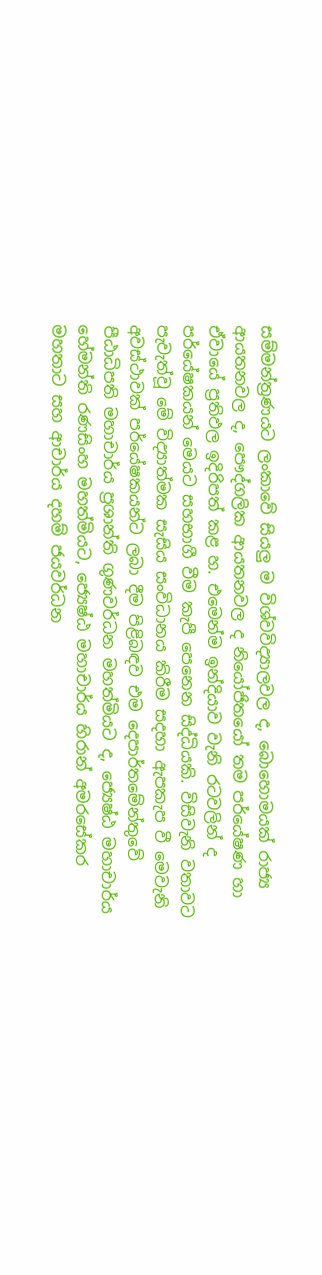සම්මන්ත්‍රණයට ලංකාවේ සියලු ම විශ්වවිද්‍යාලවල ද, බොහොමයක්‌ රාජ්‍ය ආයතනවල ද, පෞද්ගලික ආයතනවල ද නියෝජිතයෝ තම පර්යේෂණ හා ඒවායේ ප්‍රතිඵල ඉදිරිපත් කළ හ. එමෙන්ම ඉන්දියාව වැනි රටවලින් ද පර්යේෂකයන් මෙයට සහභාගී වීම කැපී පෙනෙන සිද්ධියකි. විසිවැනි වතාවට පැවැත්වූ මේ විද්‍යාත්මක සැසිය සංවිධානය කිරීම සදහා ඇපකැප වී මෙවැනි අවස්‌ථාවක්‌ පර්යේෂකයන්ට ලබා දීම පිළිබඳව එම දෙපාර්තමේන්තුවේ පීඨාධිපති මහාචාර්ය ප්‍රශාන්ති ගුණවර්ධන මහත්මියට ද, ජ්‍යෙෂ්ඨ මහාචාර්ය හේමන්ති රණසිංහ මහත්මියට, ජ්‍යෙෂ්ඨ මහාචාර්ය හිරාන් අමරසේකර මහතාට සහ ආචාර්ය දහම් ජයවර්ධන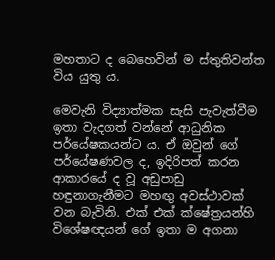මහතාට ද බෙහෙවින් ම ස්‌තුතිවන්ත විය යුතු ය.

මෙවැනි විද්‍යාත්මක සැසි පැවැත්වීම ඉතා වැදගත් වන්නේ ආධුනික පර්යේෂකයන්ට ය. ඒ ඔවුන් ගේ පර්යේෂණවල ද, ඉදිරිපත් කරන ආකාරයේ ද වූ අඩුපාඩු හඳුනාගැනීමට මහඟු අවස්‌ථාවක්‌ වන බැවිනි. එක්‌ එක්‌ ක්‌ෂේත්‍රයන්හි විශේෂඥයන් ගේ ඉතා ම අගනා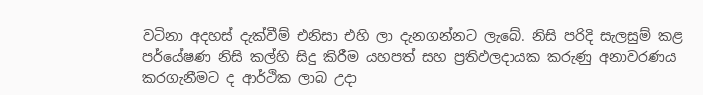වටිනා අදහස්‌ දැක්‌වීම් එනිසා එහි ලා දැනගන්නට ලැබේ. නිසි පරිදි සැලසුම් කළ පර්යේෂණ නිසි කල්හි සිදු කිරීම යහපත් සහ ප්‍රතිඵලදායක කරුණු අනාවරණය කරගැනීමට ද ආර්ථික ලාබ උදා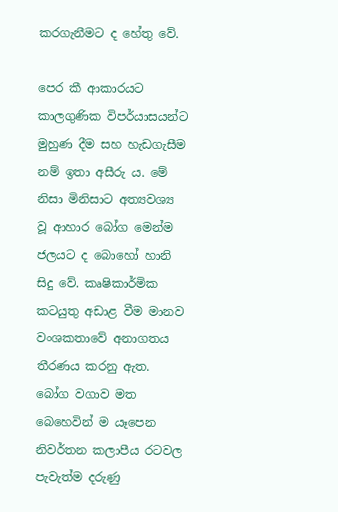කරගැනීමට ද හේතු වේ.

පෙර කී ආකාරයට කාලගුණික විපර්යාසයන්ට මුහුණ දීම සහ හැඩගැසීම නම් ඉතා අසීරු ය. මේ නිසා මිනිසාට අත්‍යවශ්‍ය වූ ආහාර බෝග මෙන්ම ජලයට ද බොහෝ හානි සිදු වේ. කෘෂිකාර්මික කටයුතු අඩාළ වීම මානව වංශකතාවේ අනාගතය තීරණය කරනු ඇත. බෝග වගාව මත බෙහෙවින් ම යෑපෙන නිවර්තන කලාපීය රටවල පැවැත්ම දරුණු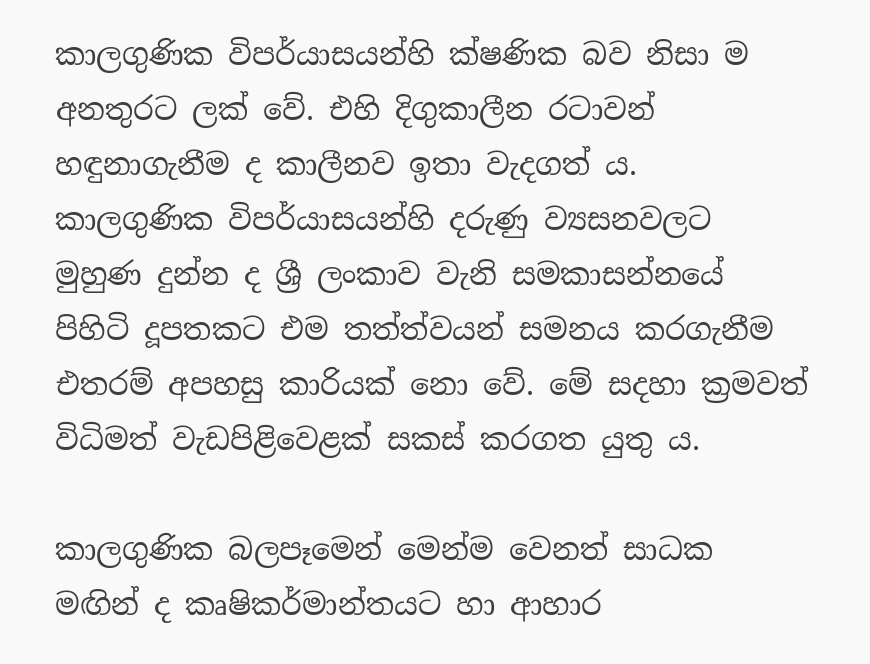කාලගුණික විපර්යාසයන්හි ක්‌ෂණික බව නිසා ම අනතුරට ලක්‌ වේ. එහි දිගුකාලීන රටාවන් හඳුනාගැනීම ද කාලීනව ඉතා වැදගත් ය. කාලගුණික විපර්යාසයන්හි දරුණු ව්‍යසනවලට මුහුණ දුන්න ද ශ්‍රී ලංකාව වැනි සමකාසන්නයේ පිහිටි දූපතකට එම තත්ත්වයන් සමනය කරගැනීම එතරම් අපහසු කාරියක්‌ නො වේ. මේ සදහා ක්‍රමවත් විධිමත් වැඩපිළිවෙළක්‌ සකස්‌ කරගත යුතු ය.

කාලගුණික බලපෑමෙන් මෙන්ම වෙනත් සාධක මඟින් ද කෘෂිකර්මාන්තයට හා ආහාර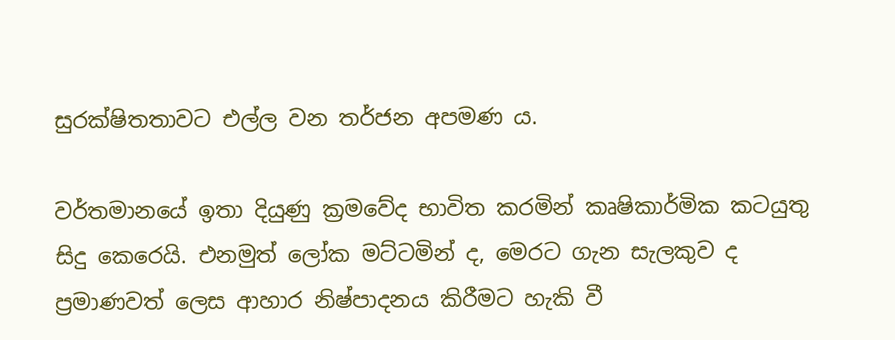සුරක්‌ෂිතතාවට එල්ල වන තර්ජන අපමණ ය.

වර්තමානයේ ඉතා දියුණු ක්‍රමවේද භාවිත කරමින් කෘෂිකාර්මික කටයුතු සිදු කෙරෙයි. එනමුත් ලෝක මට්‌ටමින් ද, මෙරට ගැන සැලකුව ද ප්‍රමාණවත් ලෙස ආහාර නිෂ්පාදනය කිරීමට හැකි වී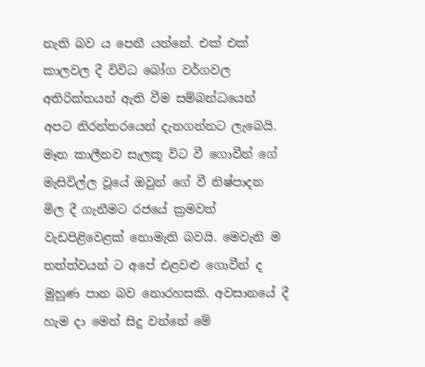නැති බව ය පෙනී යන්නේ. එක්‌ එක්‌ කාලවල දී විවිධ බෝග වර්ගවල අතිරික්‌තයන් ඇති වීම සම්බන්ධයෙන් අපට නිරන්තරයෙන් දැනගන්නට ලැබෙයි. මෑත කාලීනව සැලකූ විට වී ගොවීන් ගේ මැසිවිල්ල වූයේ ඔවුන් ගේ වී නිෂ්පාදන මිල දී ගැනීමට රජයේ ක්‍රමවත් වැඩපිළිවෙළක්‌ නොමැති බවයි. මෙවැනි ම තත්ත්වයන් ට අපේ එළවළු ගොවීන් ද මුහුණ පාන බව නොරහසකි. අවසානයේ දී හැම දා මෙන් සිදු වන්නේ මේ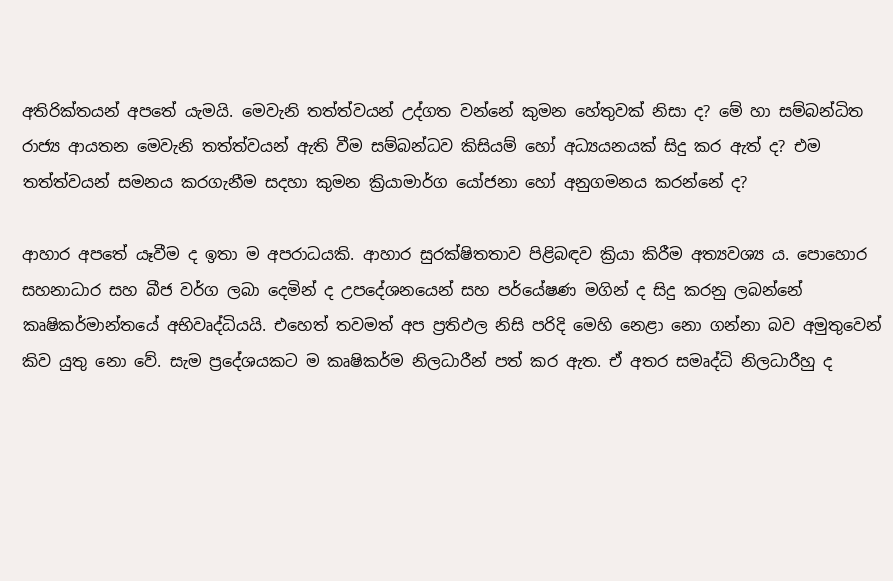අතිරික්‌තයන් අපතේ යැමයි. මෙවැනි තත්ත්වයන් උද්ගත වන්නේ කුමන හේතුවක්‌ නිසා ද? මේ හා සම්බන්ධිත රාජ්‍ය ආයතන මෙවැනි තත්ත්වයන් ඇති වීම සම්බන්ධව කිසියම් හෝ අධ්‍යයනයක්‌ සිදු කර ඇත් ද? එම තත්ත්වයන් සමනය කරගැනීම සදහා කුමන ක්‍රියාමාර්ග යෝජනා හෝ අනුගමනය කරන්නේ ද?

ආහාර අපතේ යෑවීම ද ඉතා ම අපරාධයකි. ආහාර සුරක්‌ෂිතතාව පිළිබඳව ක්‍රියා කිරීම අත්‍යවශ්‍ය ය. පොහොර සහනාධාර සහ බීජ වර්ග ලබා දෙමින් ද උපදේශනයෙන් සහ පර්යේෂණ මගින් ද සිදු කරනු ලබන්නේ කෘෂිකර්මාන්තයේ අභිවෘද්ධියයි. එහෙත් තවමත් අප ප්‍රතිඵල නිසි පරිදි මෙහි නෙළා නො ගන්නා බව අමුතුවෙන් කිව යුතු නො වේ. සැම ප්‍රදේශයකට ම කෘෂිකර්ම නිලධාරීන් පත් කර ඇත. ඒ අතර සමෘද්ධි නිලධාරීහු ද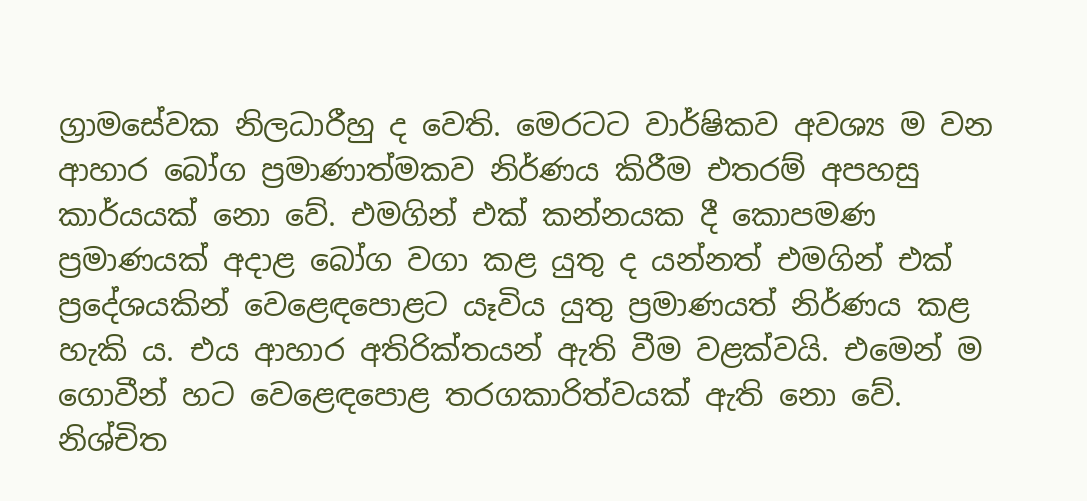ග්‍රාමසේවක නිලධාරීහු ද වෙති. මෙරටට වාර්ෂිකව අවශ්‍ය ම වන ආහාර බෝග ප්‍රමාණාත්මකව නිර්ණය කිරීම එතරම් අපහසු කාර්යයක්‌ නො වේ. එමගින් එක්‌ කන්නයක දී කොපමණ ප්‍රමාණයක්‌ අදාළ බෝග වගා කළ යුතු ද යන්නත් එමගින් එක්‌ ප්‍රදේශයකින් වෙළෙඳපොළට යෑවිය යුතු ප්‍රමාණයත් නිර්ණය කළ හැකි ය. එය ආහාර අතිරික්‌තයන් ඇති වීම වළක්‌වයි. එමෙන් ම ගොවීන් හට වෙළෙඳපොළ තරගකාරිත්වයක්‌ ඇති නො වේ. නිශ්චිත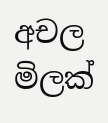අචල මිලක්‌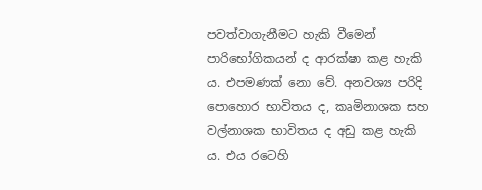පවත්වාගැනීමට හැකි වීමෙන් පාරිභෝගිකයන් ද ආරක්‌ෂා කළ හැකි ය. එපමණක්‌ නො වේ. අනවශ්‍ය පරිදි පොහොර භාවිතය ද, කෘමිනාශක සහ වල්නාශක භාවිතය ද අඩු කළ හැකි ය. එය රටෙහි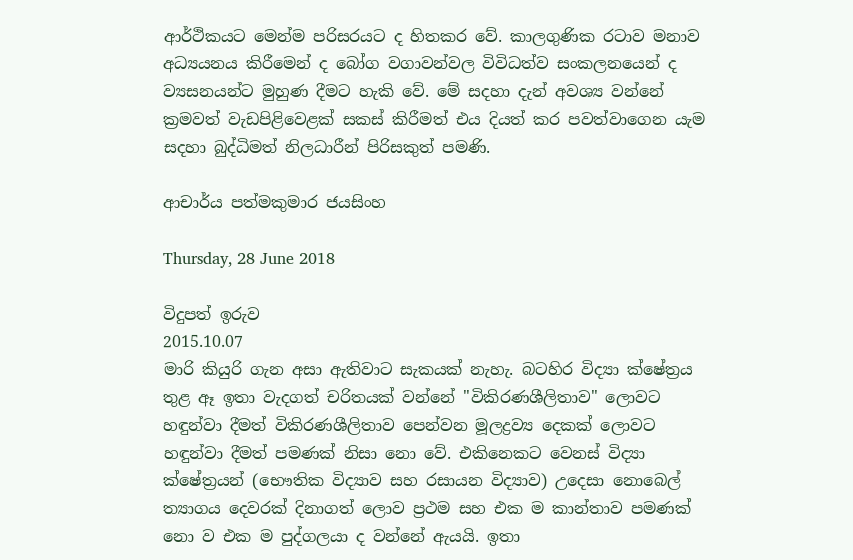ආර්ථිකයට මෙන්ම පරිසරයට ද හිතකර වේ. කාලගුණික රටාව මනාව අධ්‍යයනය කිරීමෙන් ද බෝග වගාවන්වල විවිධත්ව සංකලනයෙන් ද ව්‍යසනයන්ට මුහුණ දීමට හැකි වේ. මේ සදහා දැන් අවශ්‍ය වන්නේ ක්‍රමවත් වැඩපිළිවෙළක්‌ සකස්‌ කිරීමත් එය දියත් කර පවත්වාගෙන යැම සදහා බුද්ධිමත් නිලධාරීන් පිරිසකුත් පමණි.

ආචාර්ය පත්මකුමාර ජයසිංහ

Thursday, 28 June 2018

විදුපත් ඉරුව
2015.10.07
මාරි කියුරි ගැන අසා ඇතිවාට සැකයක්‌ නැහැ. බටහිර විද්‍යා ක්‌ෂේත්‍රය තුළ ඈ ඉතා වැදගත් චරිතයක්‌ වන්නේ "විකිරණශීලිතාව" ලොවට හඳුන්වා දීමත් විකිරණශීලිතාව පෙන්වන මූලද්‍රව්‍ය දෙකක්‌ ලොවට හඳුන්වා දීමත් පමණක්‌ නිසා නො වේ. එකිනෙකට වෙනස්‌ විද්‍යා ක්‌ෂේත්‍රයන් (භෞතික විද්‍යාව සහ රසායන විද්‍යාව) උදෙසා නොබෙල් ත්‍යාගය දෙවරක්‌ දිනාගත් ලොව ප්‍රථම සහ එක ම කාන්තාව පමණක්‌ නො ව එක ම පුද්ගලයා ද වන්නේ ඇයයි. ඉතා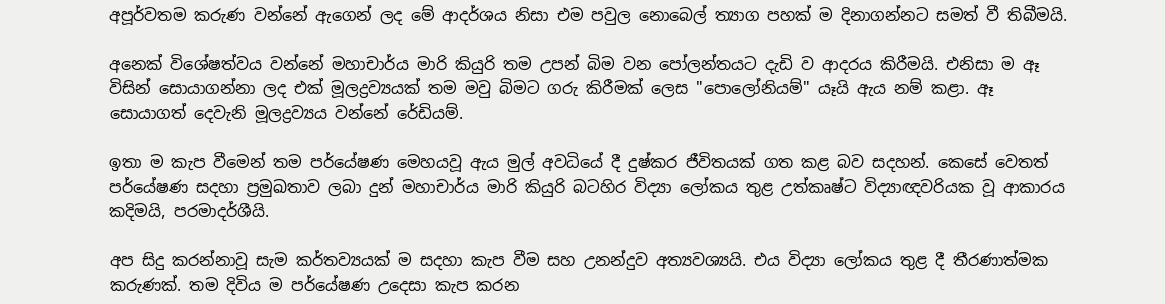අපූර්වතම කරුණ වන්නේ ඇගෙන් ලද මේ ආදර්ශය නිසා එම පවුල නොබෙල් ත්‍යාග පහක්‌ ම දිනාගන්නට සමත් වී තිබීමයි.

අනෙක්‌ විශේෂත්වය වන්නේ මහාචාර්ය මාරි කියුරි තම උපන් බිම වන පෝලන්තයට දැඩි ව ආදරය කිරීමයි. එනිසා ම ඈ විසින් සොයාගන්නා ලද එක්‌ මූලද්‍රව්‍යයක්‌ තම මවු බිමට ගරු කිරීමක්‌ ලෙස "පොලෝනියම්" යෑයි ඇය නම් කළා. ඈ සොයාගත් දෙවැනි මූලද්‍රව්‍යය වන්නේ රේඩියම්.

ඉතා ම කැප වීමෙන් තම පර්යේෂණ මෙහයවූ ඇය මුල් අවධියේ දී දුෂ්කර ජීවිතයක්‌ ගත කළ බව සදහන්. කෙසේ වෙතත් පර්යේෂණ සදහා ප්‍රමුඛතාව ලබා දුන් මහාචාර්ය මාරි කියුරි බටහිර විද්‍යා ලෝකය තුළ උත්කෘෂ්ට විද්‍යාඥවරියක වූ ආකාරය කදිමයි, පරමාදර්ශීයි.

අප සිදු කරන්නාවූ සැම කර්තව්‍යයක්‌ ම සදහා කැප වීම සහ උනන්දුව අත්‍යවශ්‍යයි. එය විද්‍යා ලෝකය තුළ දී තීරණාත්මක කරුණක්‌. තම දිවිය ම පර්යේෂණ උදෙසා කැප කරන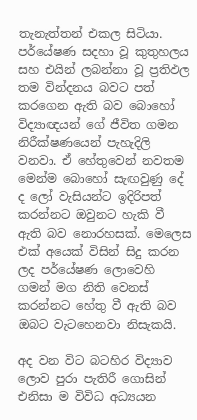තැනැත්තන් එකල සිටියා. පර්යේෂණ සදහා වූ කුතුහලය සහ එයින් ලබන්නා වූ ප්‍රතිඵල තම වින්දනය බවට පත් කරගෙන ඇති බව බොහෝ විද්‍යාඥයන් ගේ ජීවිත ගමන නිරීක්‌ෂණයෙන් පැහැදිලි වනවා. ඒ හේතුවෙන් නවතම මෙන්ම බොහෝ සැඟවුණු දේ ද ලෝ වැසියන්ට ඉදිරිපත් කරන්නට ඔවුනට හැකි වී ඇති බව නොරහසක්‌. මෙලෙස එක්‌ අයෙක්‌ විසින් සිදු කරන ලද පර්යේෂණ ලොවෙහි ගමන් මග නිති වෙනස්‌ කරන්නට හේතු වී ඇති බව ඔබට වැටහෙනවා නිසැකයි.

අද වන විට බටහිර විද්‍යාව ලොව පුරා පැතිරී ගොසින් එනිසා ම විවිධ අධ්‍යයන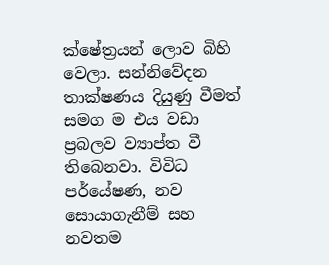ක්‌ෂේත්‍රයන් ලොව බිහි වෙලා. සන්නිවේදන තාක්‌ෂණය දියුණු වීමත් සමග ම එය වඩා ප්‍රබලව ව්‍යාප්ත වී තිබෙනවා. විවිධ පර්යේෂණ, නව සොයාගැනීම් සහ නවතම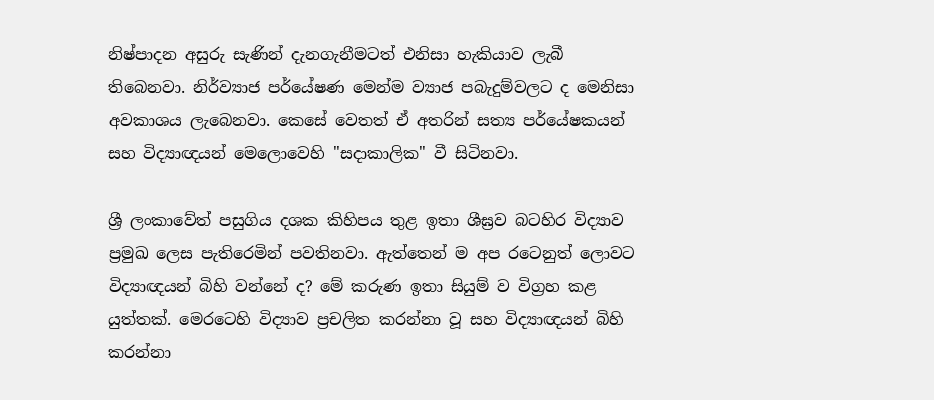නිෂ්පාදන අසුරු සැණින් දැනගැනීමටත් එනිසා හැකියාව ලැබී තිබෙනවා. නිර්ව්‍යාජ පර්යේෂණ මෙන්ම ව්‍යාජ පබැදුම්වලට ද මෙනිසා අවකාශය ලැබෙනවා. කෙසේ වෙතත් ඒ අතරින් සත්‍ය පර්යේෂකයන් සහ විද්‍යාඥයන් මෙලොවෙහි "සදාකාලික" වී සිටිනවා.

ශ්‍රී ලංකාවේත් පසුගිය දශක කිහිපය තුළ ඉතා ශීඝ්‍රව බටහිර විද්‍යාව ප්‍රමුඛ ලෙස පැතිරෙමින් පවතිනවා. ඇත්තෙන් ම අප රටෙනුත් ලොවට විද්‍යාඥයන් බිහි වන්නේ ද? මේ කරුණ ඉතා සියුම් ව විග්‍රහ කළ යුත්තක්‌. මෙරටෙහි විද්‍යාව ප්‍රචලිත කරන්නා වූ සහ විද්‍යාඥයන් බිහි කරන්නා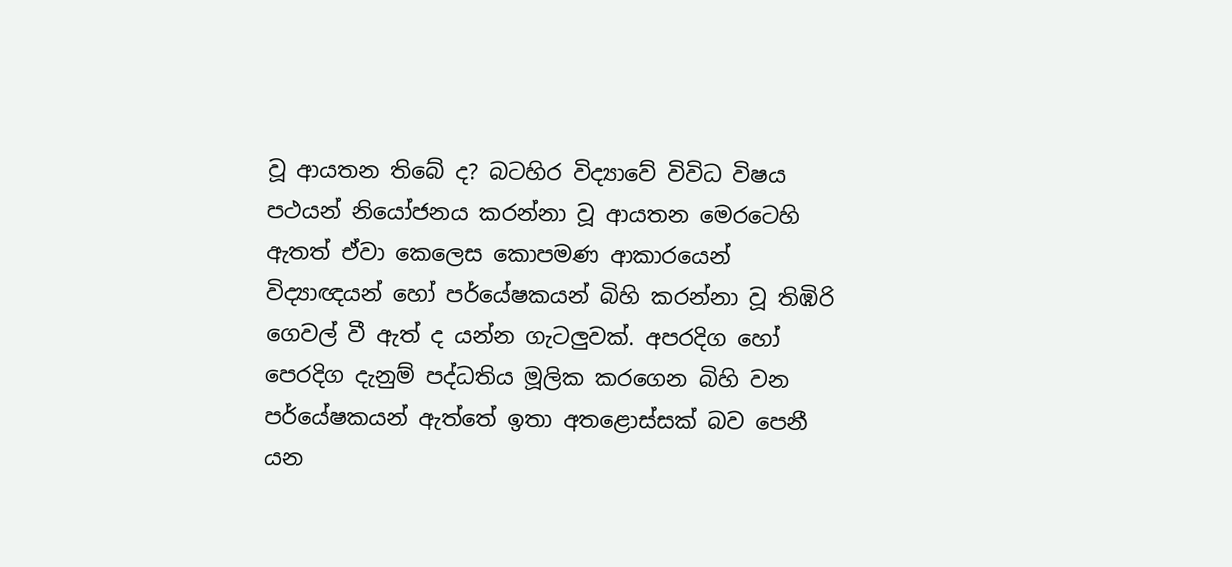වූ ආයතන තිබේ ද? බටහිර විද්‍යාවේ විවිධ විෂය පථයන් නියෝජනය කරන්නා වූ ආයතන මෙරටෙහි ඇතත් ඒවා කෙලෙස කොපමණ ආකාරයෙන් විද්‍යාඥයන් හෝ පර්යේෂකයන් බිහි කරන්නා වූ තිඹිරි ගෙවල් වී ඇත් ද යන්න ගැටලුවක්‌. අපරදිග හෝ පෙරදිග දැනුම් පද්ධතිය මූලික කරගෙන බිහි වන පර්යේෂකයන් ඇත්තේ ඉතා අතළොස්‌සක්‌ බව පෙනී යන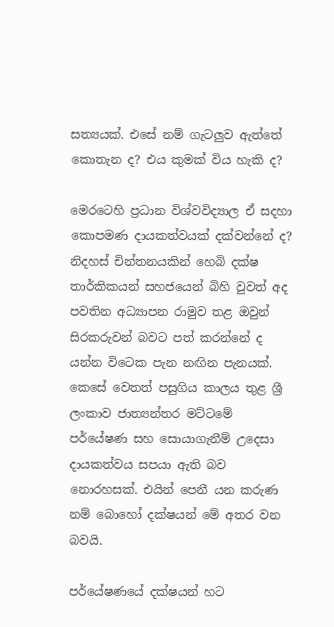සත්‍යයක්‌. එසේ නම් ගැටලුව ඇත්තේ කොතැන ද? එය කුමක්‌ විය හැකි ද?

මෙරටෙහි ප්‍රධාන විශ්වවිද්‍යාල ඒ සදහා කොපමණ දායකත්වයක්‌ දක්‌වන්නේ ද? නිදහස්‌ චින්තනයකින් හෙබි දක්‌ෂ තාර්කිකයන් සහජයෙන් බිහි වුවත් අද පවතින අධ්‍යාපන රාමුව තළ ඔවුන් සිරකරුවන් බවට පත් කරන්නේ ද යන්න විටෙක පැන නඟින පැනයක්‌. කෙසේ වෙතත් පසුගිය කාලය තුළ ශ්‍රී ලංකාව ජාත්‍යන්තර මට්‌ටමේ පර්යේෂණ සහ සොයාගැනීම් උදෙසා දායකත්වය සපයා ඇති බව නොරහසක්‌. එයින් පෙනී යන කරුණ නම් බොහෝ දක්‌ෂයන් මේ අතර වන බවයි.

පර්යේෂණයේ දක්‌ෂයන් හට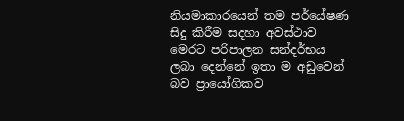නියමාකාරයෙන් තම පර්යේෂණ සිදු කිරීම සදහා අවස්‌ථාව මෙරට පරිපාලන සන්දර්භය ලබා දෙන්නේ ඉතා ම අඩුවෙන් බව ප්‍රායෝගිකව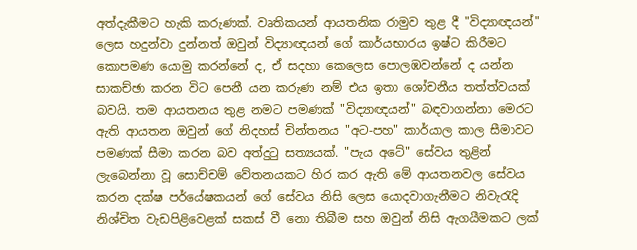අත්දැකීමට හැකි කරුණක්‌. වෘතිකයන් ආයතනික රාමුව තුළ දී "විද්‍යාඥයන්" ලෙස හදුන්වා දුන්නත් ඔවුන් විද්‍යාඥයන් ගේ කාර්යභාරය ඉෂ්ට කිරීමට කොපමණ යොමු කරන්නේ ද, ඒ සදහා කෙලෙස පොලඹවන්නේ ද යන්න සාකච්ඡා කරන විට පෙනී යන කරුණ නම් එය ඉතා ශෝචනීය තත්ත්වයක්‌ බවයි. තම ආයතනය තුළ නමට පමණක්‌ "විද්‍යාඥයන්" බඳවාගන්නා මෙරට ඇති ආයතන ඔවුන් ගේ නිදහස්‌ චින්තනය "අට-පහ" කාර්යාල කාල සීමාවට පමණක්‌ සීමා කරන බව අත්දුටු සත්‍යයක්‌. "පැය අටේ" සේවය තුළින් ලැබෙන්නා වූ සොච්චම් වේතනයකට හිර කර ඇති මේ ආයතනවල සේවය කරන දක්‌ෂ පර්යේෂකයන් ගේ සේවය නිසි ලෙස යොදවාගැනීමට නිවැරැදි නිශ්චිත වැඩපිළිවෙළක්‌ සකස්‌ වී නො තිබීම සහ ඔවුන් නිසි ඇගයීමකට ලක්‌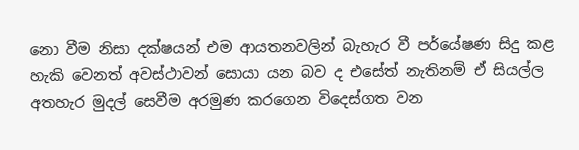නො වීම නිසා දක්‌ෂයන් එම ආයතනවලින් බැහැර වී පර්යේෂණ සිදු කළ හැකි වෙනත් අවස්‌ථාවන් සොයා යන බව ද එසේත් නැතිනම් ඒ සියල්ල අතහැර මුදල් සෙවීම අරමුණ කරගෙන විදෙස්‌ගත වන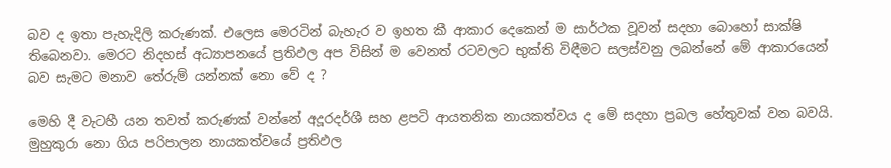බව ද ඉතා පැහැදිලි කරුණක්‌. එලෙස මෙරටින් බැහැර ව ඉහත කී ආකාර දෙකෙන් ම සාර්ථක වූවන් සදහා බොහෝ සාක්‌ෂි තිබෙනවා. මෙරට නිදහස්‌ අධ්‍යාපනයේ ප්‍රතිඵල අප විසින් ම වෙනත් රටවලට භුක්‌ති විඳීමට සලස්‌වනු ලබන්නේ මේ ආකාරයෙන් බව සැමට මනාව තේරුම් යන්නක්‌ නො වේ ද ?

මෙහි දී වැටහී යන තවත් කරුණක්‌ වන්නේ අදූරදර්ශී සහ ළපටි ආයතනික නායකත්වය ද මේ සදහා ප්‍රබල හේතුවක්‌ වන බවයි. මුහුකුරා නො ගිය පරිපාලන නායකත්වයේ ප්‍රතිඵල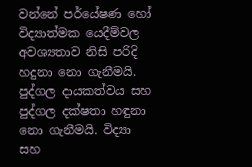වන්නේ පර්යේෂණ හෝ විද්‍යාත්මක යෙදීම්වල අවශ්‍යතාව නිසි පරිදි හදුනා නො ගැනීමයි. පුද්ගල දායකත්වය සහ පුද්ගල දක්‌ෂතා හඳුනා නො ගැනීමයි. විද්‍යා සහ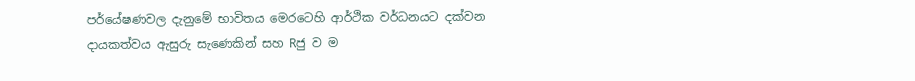පර්යේෂණවල දැනුමේ භාවිතය මෙරටෙහි ආර්ථික වර්ධනයට දක්‌වන දායකත්වය ඇසුරු සැණෙකින් සහ Rජු ව ම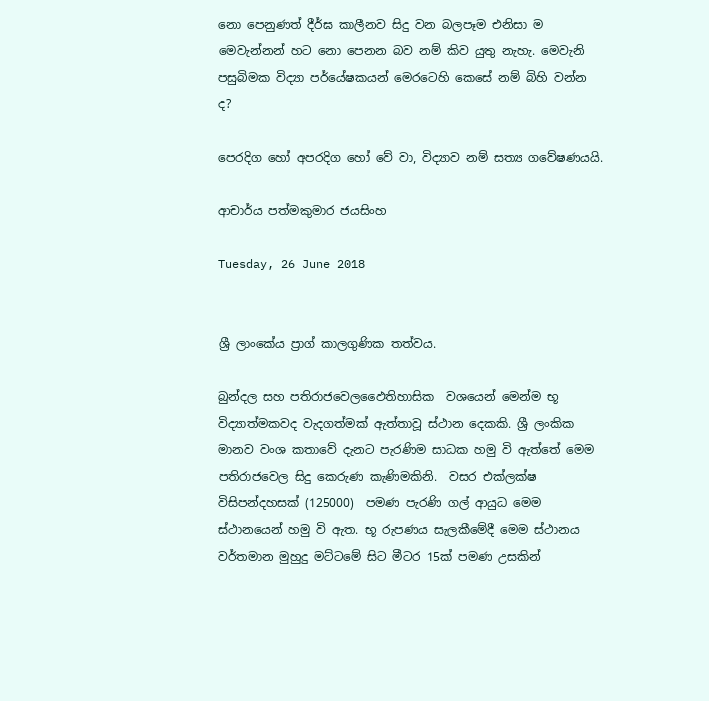නො පෙනුණත් දීර්ඝ කාලීනව සිදු වන බලපෑම එනිසා ම මෙවැන්නන් හට නො පෙනන බව නම් කිව යුතු නැහැ. මෙවැනි පසුබිමක විද්‍යා පර්යේෂකයන් මෙරටෙහි කෙසේ නම් බිහි වන්න ද?

පෙරදිග හෝ අපරදිග හෝ වේ වා, විද්‍යාව නම් සත්‍ය ගවේෂණයයි.

ආචාර්ය පත්මකුමාර ජයසිංහ

Tuesday, 26 June 2018


ශ්‍රී ලාංකේය ප්‍රාග් කාලගුණික තත්වය.

බුන්දල සහ පතිරාජවෙලඵෛතිහාසික  වශයෙන් මෙන්ම භූ විද්‍යාත්මකවද වැදගත්මක් ඇත්තාවූ ස්ථාන දෙකකි. ශ්‍රී ලංකික මානව වංශ කතාවේ දැනට පැරණිම සාධක හමු වි ඇත්තේ මෙම පතිරාජවෙල සිදු කෙරුණ කැණිමකිනි.  වසර එක්ලක්ෂ විසිපන්දහසක් (125000)  පමණ පැරණි ගල් ආයුධ මෙම ස්ථානයෙන් හමු වි ඇත. භූ රුපණය සැලකීමේදී මෙම ස්ථානය වර්තමාන මුහුදු මට්ටමේ සිට මීටර 15ක් පමණ උසකින්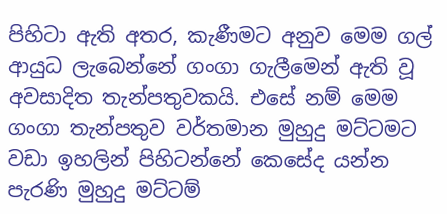පිහිටා ඇති අතර, කැණීමට අනුව මෙම ගල් ආයුධ ලැබෙන්නේ ගංගා ගැලීමෙන් ඇති වූ අවසාදිත තැන්පතුවකයි. එසේ නම් මෙම ගංගා තැන්පතුව වර්තමාන මුහුදු මට්ටමට වඩා ඉහලින් පිහිටන්නේ කෙසේද යන්න පැරණි මුහුදු මට්ටම්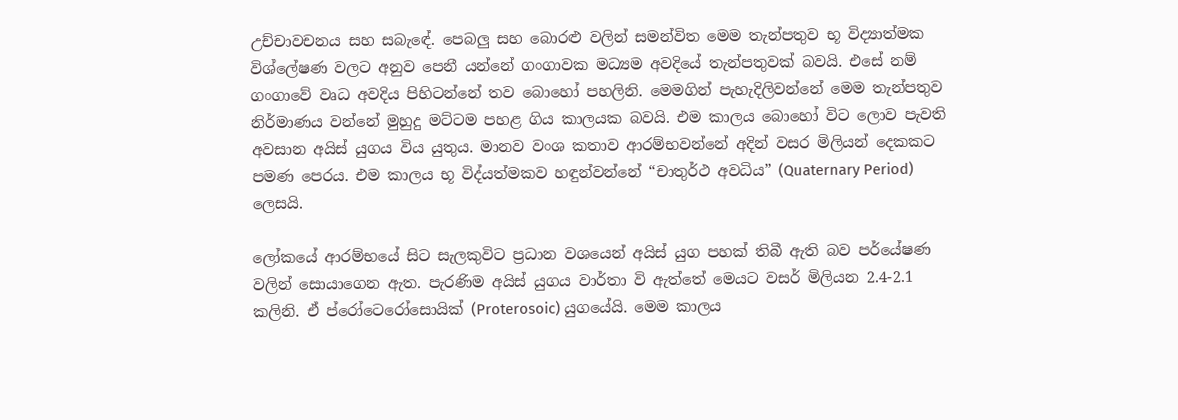උච්චාවචනය සහ සබැඳේ. පෙබලු සහ බොරළු වලින් සමන්විත මෙම තැන්පතුව භූ විද්‍යාත්මක විශ්ලේෂණ වලට අනුව පෙනී යන්නේ ගංගාවක මධ්‍යම අවදියේ තැන්පතුවක් බවයි. එසේ නම් ගංගාවේ වෘධ අවදිය පිහිටන්නේ තව බොහෝ පහලිනි. මෙමගින් පැහැදිලිවන්නේ මෙම තැන්පතුව නිර්මාණය වන්නේ මුහුදු මට්ටම පහළ ගිය කාලයක බවයි. එම කාලය බොහෝ විට ලොව පැවති අවසාන අයිස් යුගය විය යුතුය. මානව වංශ කතාව ආරම්භවන්නේ අදින් වසර මිලියන් දෙකකට පමණ පෙරය. එම කාලය භූ විද්යත්මකව හඳුන්වන්නේ “චාතුර්ථ අවධිය” (Quaternary Period) ලෙසයි.

ලෝකයේ ආරම්භයේ සිට සැලකුවිට ප්‍රධාන වශයෙන් අයිස් යුග පහක් තිබී ඇති බව පර්යේෂණ වලින් සොයාගෙන ඇත. පැරණිම අයිස් යුගය වාර්තා වි ඇත්තේ මෙයට වසර් මිලියන 2.4-2.1 කලිනි. ඒ ප්රෝටෙරෝසොයික් (Proterosoic) යුගයේයි. මෙම කාලය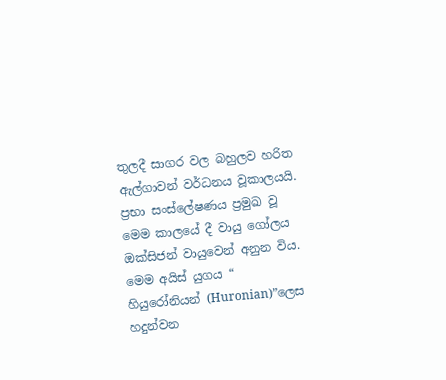තුලදී සාගර වල බහුලව හරිත ඇල්ගාවන් වර්ධනය වූකාලයයි. ප්‍රභා සංස්ලේෂණය ප්‍රමුඛ වූ මෙම කාලයේ දී වායු ගෝලය ඔක්සිජන් වායුවෙන් අනුන විය. මෙම අයිස් යුගය “  හියුරෝනියන් (Huronian)”ලෙස හදුන්වන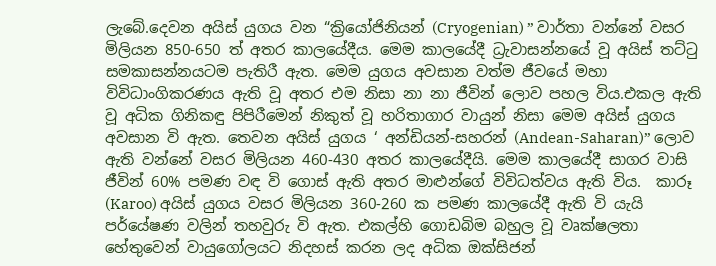ලැබේ.දෙවන අයිස් යුගය වන “ක්‍රියෝජිනියන් (Cryogenian) ” වාර්තා වන්නේ වසර මිලියන 850-650 ත් අතර කාලයේදීය. මෙම කාලයේදී ධ්‍රැවාසන්නයේ වූ අයිස් තට්ටු සමකාසන්නයටම පැතිරී ඇත. මෙම යුගය අවසාන වත්ම ජීවයේ මහා විවිධාංගිකරණය ඇති වූ අතර එම නිසා නා නා ජීවින් ලොව පහල විය.එකල ඇති වූ අධික ගිනිකඳු පිපිරීමෙන් නිකුත් වූ හරිතාගාර වායුන් නිසා මෙම අයිස් යුගය අවසාන වි ඇත. තෙවන අයිස් යුගය ‘ අන්ඩියන්-සහරන් (Andean-Saharan)” ලොව ඇති වන්නේ වසර මිලියන 460-430 අතර කාලයේදීයි. මෙම කාලයේදී සාගර වාසි ජීවින් 60% පමණ වඳ වි ගොස් ඇති අතර මාළුන්ගේ විවිධත්වය ඇති විය.  කාරූ (Karoo) අයිස් යුගය වසර මිලියන 360-260 ක පමණ කාලයේදී ඇති වි යැයි පර්යේෂණ වලින් තහවුරු වි ඇත. එකල්හි ගොඩබිම බහුල වූ වෘක්ෂලතා හේතුවෙන් වායුගෝලයට නිදහස් කරන ලද අධික ඔක්සිජන්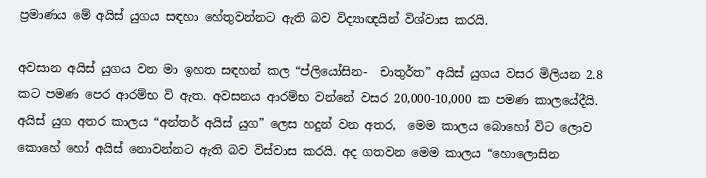ප්‍රමාණය මේ අයිස් යුගය සඳහා හේතුවන්නට ඇති බව විද්‍යාඥයින් විශ්වාස කරයි.

අවසාන අයිස් යුගය වන මා ඉහත සඳහන් කල “ප්ලියෝසින-  චාතුර්ත” අයිස් යුගය වසර මිලියන 2.8 කට පමණ පෙර ආරම්භ වි ඇත. අවසනය ආරම්භ වන්නේ වසර 20,000-10,000 ක පමණ කාලයේදීයි. අයිස් යුග අතර කාලය “අන්තර් අයිස් යුග” ලෙස හදුන් වන අතර,  මෙම කාලය බොහෝ විට ලොව කොහේ හෝ අයිස් නොවන්නට ඇති බව විස්වාස කරයි. අද ගතවන මෙම කාලය “හොලොසින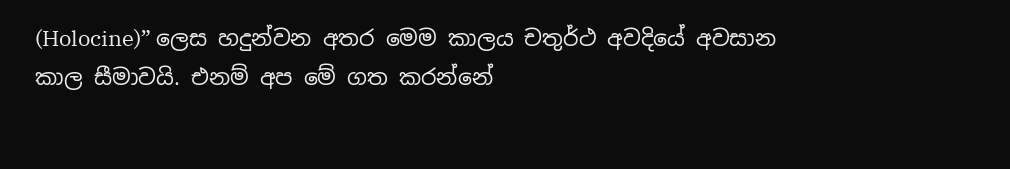(Holocine)” ලෙස හදුන්වන අතර මෙම කාලය චතුර්ථ අවදියේ අවසාන කාල සීමාවයි. එනම් අප මේ ගත කරන්නේ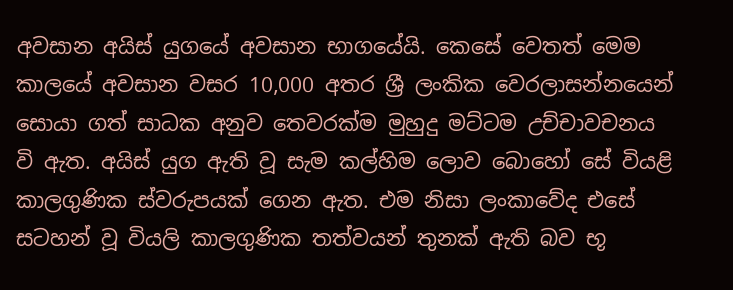අවසාන අයිස් යුගයේ අවසාන භාගයේයි. කෙසේ වෙතත් මෙම කාලයේ අවසාන වසර 10,000 අතර ශ්‍රී ලංකික වෙරලාසන්නයෙන් සොයා ගත් සාධක අනුව තෙවරක්ම මුහුදු මට්ටම උච්චාවචනය වි ඇත. අයිස් යුග ඇති වූ සැම කල්හිම ලොව බොහෝ සේ වියළි කාලගුණික ස්වරුපයක් ගෙන ඇත. එම නිසා ලංකාවේද එසේ සටහන් වූ වියලි කාලගුණික තත්වයන් තුනක් ඇති බව භූ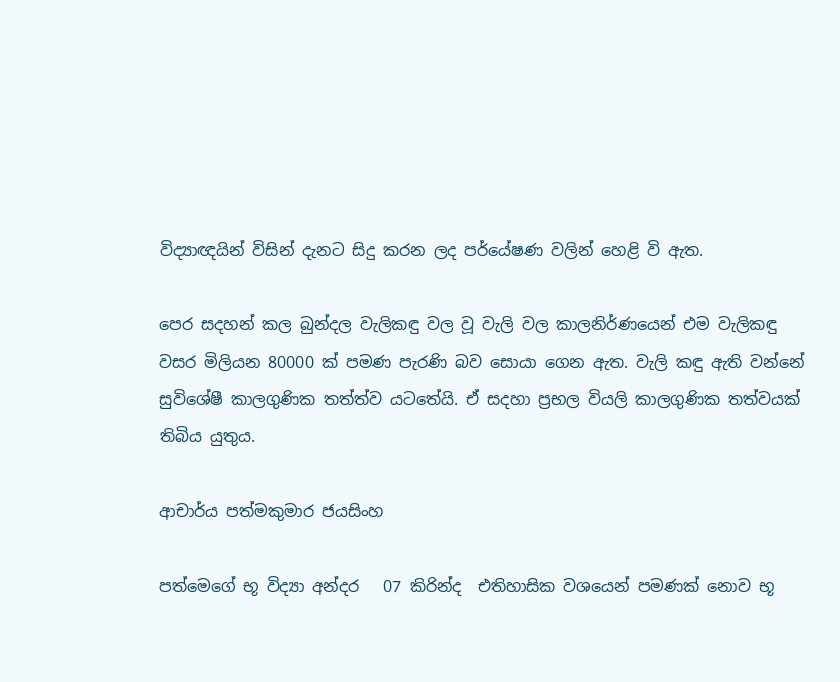විද්‍යාඥයින් විසින් දැනට සිදු කරන ලද පර්යේෂණ වලින් හෙළි වි ඇත.

පෙර සදහන් කල බුන්දල වැලිකඳු වල වූ වැලි වල කාලනිර්ණයෙන් එම වැලිකඳු වසර මිලියන 80000 ක් පමණ පැරණි බව සොයා ගෙන ඇත. වැලි කඳු ඇති වන්නේ සුවිශේෂී කාලගුණික තත්ත්ව යටතේයි. ඒ සදහා ප්‍රභල වියලි කාලගුණික තත්වයක් තිබිය යුතුය.

ආචාර්ය පත්මකුමාර ජයසිංහ

පත්මෙගේ භූ විද්‍යා අන්දර   07 කිරින්ද  එතිහාසික වශයෙන් පමණක් නොව භූ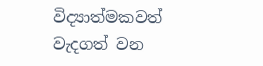විද්‍යාත්මකවත් වැදගත් වන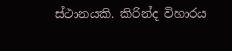ස්ථානයකි. කිරින්ද විහාරය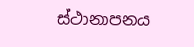ස්ථානාපනය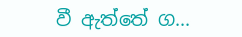වී ඇත්තේ ග...